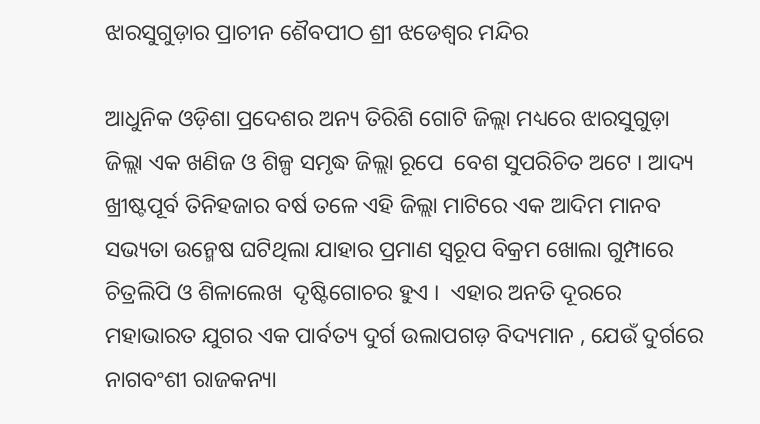ଝାରସୁଗୁଡ଼ାର ପ୍ରାଚୀନ ଶୈବପୀଠ ଶ୍ରୀ ଝଡେଶ୍ୱର ମନ୍ଦିର

ଆଧୁନିକ ଓଡ଼ିଶା ପ୍ରଦେଶର ଅନ୍ୟ ତିରିଶି ଗୋଟି ଜିଲ୍ଲା ମଧ୍ୟରେ ଝାରସୁଗୁଡ଼ା ଜିଲ୍ଲା ଏକ ଖଣିଜ ଓ ଶିଳ୍ପ ସମୃଦ୍ଧ ଜିଲ୍ଲା ରୂପେ  ବେଶ ସୁପରିଚିତ ଅଟେ । ଆଦ୍ୟ ଖ୍ରୀଷ୍ଟପୂର୍ବ ତିନିହଜାର ବର୍ଷ ତଳେ ଏହି ଜିଲ୍ଲା ମାଟିରେ ଏକ ଆଦିମ ମାନବ ସଭ୍ୟତା ଉନ୍ମେଷ ଘଟିଥିଲା ଯାହାର ପ୍ରମାଣ ସ୍ୱରୂପ ବିକ୍ରମ ଖୋଲା ଗୁମ୍ପାରେ  ଚିତ୍ରଲିପି ଓ ଶିଳାଲେଖ  ଦୃଷ୍ଟିଗୋଚର ହୁଏ ।  ଏହାର ଅନତି ଦୂରରେ ମହାଭାରତ ଯୁଗର ଏକ ପାର୍ବତ୍ୟ ଦୁର୍ଗ ଉଲାପଗଡ଼ ବିଦ୍ୟମାନ , ଯେଉଁ ଦୁର୍ଗରେ ନାଗବଂଶୀ ରାଜକନ୍ୟା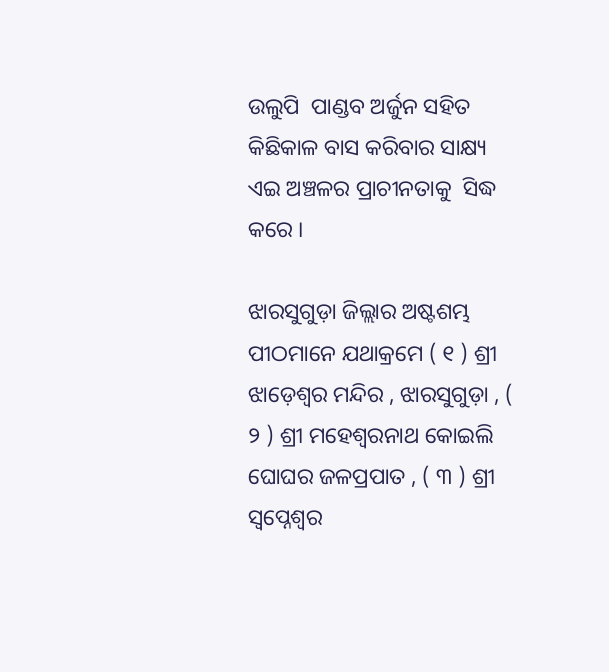ଉଲୁପି  ପାଣ୍ଡବ ଅର୍ଜୁନ ସହିତ କିଛିକାଳ ବାସ କରିବାର ସାକ୍ଷ୍ୟ ଏଇ ଅଞ୍ଚଳର ପ୍ରାଚୀନତାକୁ  ସିଦ୍ଧ କରେ ।

ଝାରସୁଗୁଡ଼ା ଜିଲ୍ଲାର ଅଷ୍ଟଶମ୍ଭ ପୀଠମାନେ ଯଥାକ୍ରମେ ( ୧ ) ଶ୍ରୀ ଝାଡ଼େଶ୍ଵର ମନ୍ଦିର , ଝାରସୁଗୁଡ଼ା , ( ୨ ) ଶ୍ରୀ ମହେଶ୍ଵରନାଥ କୋଇଲି ଘୋଘର ଜଳପ୍ରପାତ , ( ୩ ) ଶ୍ରୀ ସ୍ଵପ୍ନେଶ୍ବର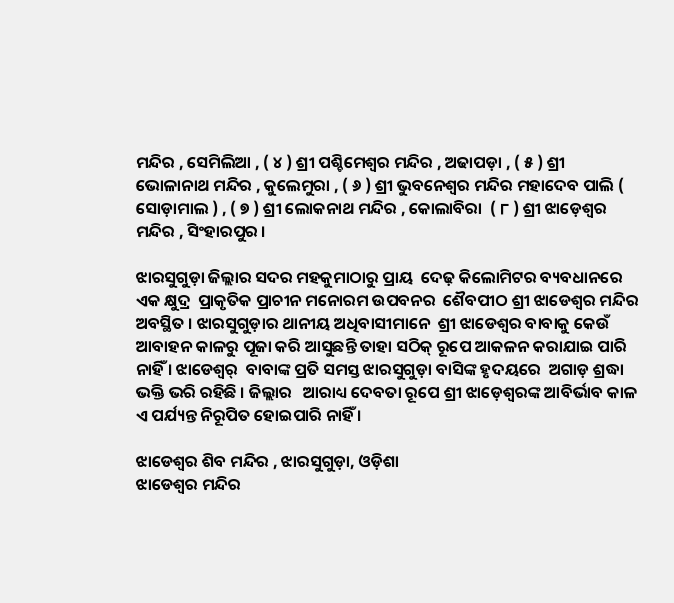ମନ୍ଦିର , ସେମିଲିଆ , ( ୪ ) ଶ୍ରୀ ପଶ୍ଚିମେଶ୍ବର ମନ୍ଦିର , ଅଢାପଡ଼ା , ( ୫ ) ଶ୍ରୀ ଭୋଳାନାଥ ମନ୍ଦିର , କୁଲେମୁରା , ( ୬ ) ଶ୍ରୀ ଭୁବନେଶ୍ବର ମନ୍ଦିର ମହାଦେବ ପାଲି ( ସୋଡ଼ାମାଲ ) , ( ୭ ) ଶ୍ରୀ ଲୋକନାଥ ମନ୍ଦିର , କୋଲାବିରା  ( ୮ ) ଶ୍ରୀ ଝାଡ଼େଶ୍ଵର ମନ୍ଦିର , ସିଂହାରପୁର ।

ଝାରସୁଗୁଡ଼ା ଜିଲ୍ଲାର ସଦର ମହକୁମାଠାରୁ ପ୍ରାୟ  ଦେଢ଼ କିଲୋମିଟର ବ୍ୟବଧାନରେ ଏକ କ୍ଷୁଦ୍ର  ପ୍ରାକୃତିକ ପ୍ରାଚୀନ ମନୋରମ ଉପବନର  ଶୈବପୀଠ ଶ୍ରୀ ଝାଡେଶ୍ୱର ମନ୍ଦିର ଅବସ୍ଥିତ । ଝାରସୁଗୁଡ଼ାର ଥାନୀୟ ଅଧିବାସୀମାନେ  ଶ୍ରୀ ଝାଡେଶ୍ୱର ବାବାକୁ କେଉଁ ଆବାହନ କାଳରୁ ପୂଜା କରି ଆସୁଛନ୍ତି ତାହା ସଠିକ୍ ରୂପେ ଆକଳନ କରାଯାଇ ପାରି ନାହିଁ । ଝାଡେଶ୍ୱର୍  ବାବାଙ୍କ ପ୍ରତି ସମସ୍ତ ଝାରସୁଗୁଡ଼ା ବାସିଙ୍କ ହୃଦୟରେ  ଅଗାଡ଼ ଶ୍ରଦ୍ଧା ଭକ୍ତି ଭରି ରହିଛି । ଜିଲ୍ଲାର   ଆରାଧ୍ୟ ଦେବତା ରୂପେ ଶ୍ରୀ ଝାଡ଼େଶ୍ଵରଙ୍କ ଆବିର୍ଭାବ କାଳ ଏ ପର୍ଯ୍ୟନ୍ତ ନିରୂପିତ ହୋଇପାରି ନାହିଁ ।

ଝାଡେଶ୍ଵର ଶିବ ମନ୍ଦିର , ଝାରସୁଗୁଡ଼ା, ଓଡ଼ିଶା
ଝାଡେଶ୍ୱର ମନ୍ଦିର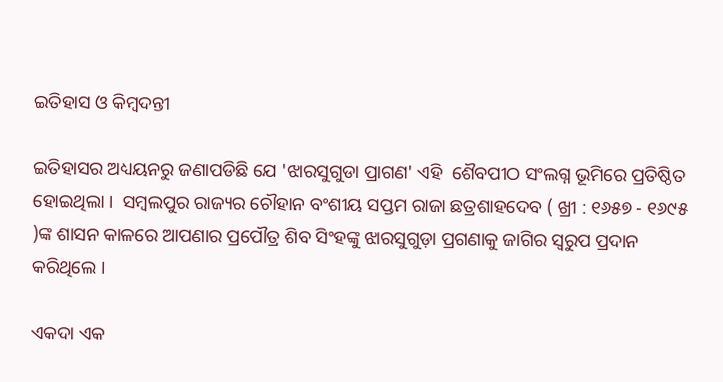ଇତିହାସ ଓ କିମ୍ବଦନ୍ତୀ

ଇତିହାସର ଅଧ୍ୟୟନରୁ ଜଣାପଡିଛି ଯେ 'ଝାରସୁଗୁଡା ପ୍ରାଗଣ' ଏହି  ଶୈବପୀଠ ସଂଲଗ୍ନ ଭୂମିରେ ପ୍ରତିଷ୍ଠିତ ହୋଇଥିଲା ।  ସମ୍ବଲପୁର ରାଜ୍ୟର ଚୌହାନ ବଂଶୀୟ ସପ୍ତମ ରାଜା ଛତ୍ରଶାହଦେବ ( ଖ୍ରୀ : ୧୬୫୭ - ୧୬୯୫ )ଙ୍କ ଶାସନ କାଳରେ ଆପଣାର ପ୍ରପୌତ୍ର ଶିବ ସିଂହଙ୍କୁ ଝାରସୁଗୁଡ଼ା ପ୍ରଗଣାକୁ ଜାଗିର ସ୍ଵରୁପ ପ୍ରଦାନ କରିଥିଲେ ।

ଏକଦା ଏକ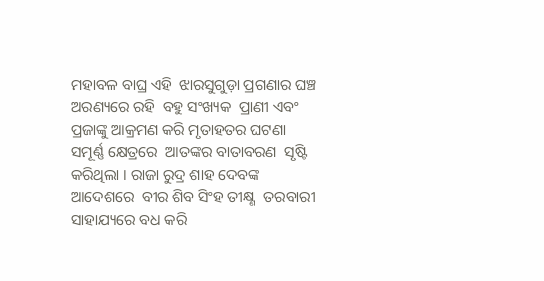ମହାବଳ ବାଘ୍ର ଏହି  ଝାରସୁଗୁଡ଼ା ପ୍ରଗଣାର ଘଞ୍ଚ ଅରଣ୍ୟରେ ରହି  ବହୁ ସଂଖ୍ୟକ  ପ୍ରାଣୀ ଏବଂ ପ୍ରଜାଙ୍କୁ ଆକ୍ରମଣ କରି ମୃତାହତର ଘଟଣା  ସମୂର୍ଣ୍ଣ କ୍ଷେତ୍ରରେ  ଆତଙ୍କର ବାତାବରଣ  ସୃଷ୍ଟି କରିଥିଲା । ରାଜା ରୁଦ୍ର ଶାହ ଦେବଙ୍କ ଆଦେଶରେ  ବୀର ଶିବ ସିଂହ ତୀକ୍ଷ୍ଣ  ତରବାରୀ ସାହାଯ୍ୟରେ ବଧ କରି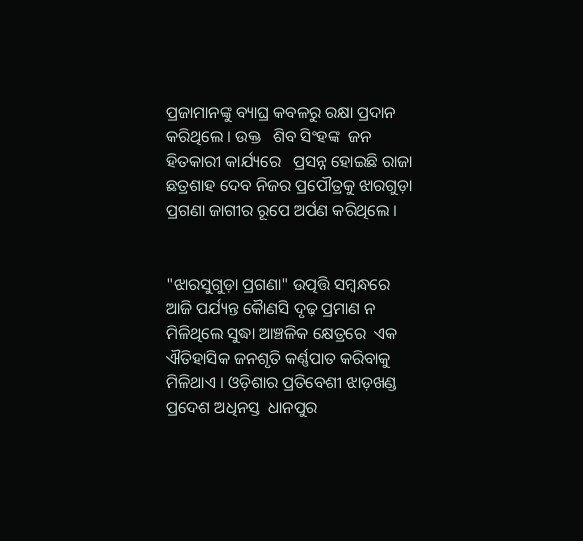ପ୍ରଜାମାନଙ୍କୁ ବ୍ୟାଘ୍ର କବଳରୁ ରକ୍ଷା ପ୍ରଦାନ କରିଥିଲେ । ଉକ୍ତ   ଶିବ ସିଂହଙ୍କ  ଜନ ହିତକାରୀ କାର୍ଯ୍ୟରେ   ପ୍ରସନ୍ନ ହୋଇଛି ରାଜା ଛତ୍ରଶାହ ଦେବ ନିଜର ପ୍ରପୌତ୍ରକୁ ଝାରଗୁଡ଼ା ପ୍ରଗଣା ଜାଗୀର ରୂପେ ଅର୍ପଣ କରିଥିଲେ ।


"ଝାରସୁଗୁଡ଼ା ପ୍ରଗଣା" ଉତ୍ପତ୍ତି ସମ୍ବନ୍ଧରେ ଆଜି ପର୍ଯ୍ୟନ୍ତ କୋୖଣସି ଦୃଢ଼ ପ୍ରମାଣ ନ ମିଳିଥିଲେ ସୁଦ୍ଧା ଆଞ୍ଚଳିକ କ୍ଷେତ୍ରରେ  ଏକ ଐତିହାସିକ ଜନଶୃତି କର୍ଣ୍ଣପାତ କରିବାକୁ ମିଳିଥାଏ । ଓଡ଼ିଶାର ପ୍ରତିବେଶୀ ଝାଡ଼ଖଣ୍ଡ ପ୍ରଦେଶ ଅଧିନସ୍ତ  ଧାନପୁର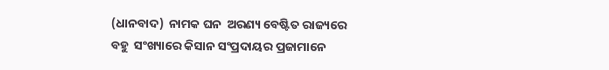(ଧାନବାଦ)  ନାମକ ଘନ  ଅରଣ୍ୟ ବେଷ୍ଟିତ ରାଜ୍ୟରେ ବହୁ  ସଂଖ୍ୟାରେ କିସାନ ସଂପ୍ରଦାୟର ପ୍ରଜାମାନେ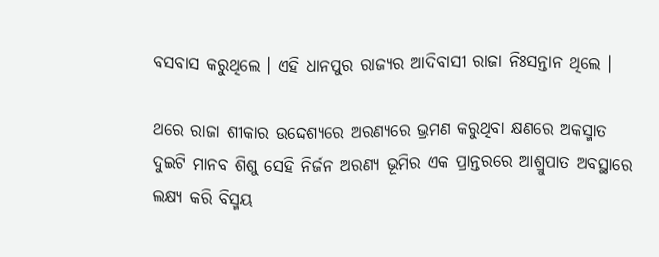ବସବାସ କରୁଥିଲେ । ଏହି ଧାନପୁର ରାଜ୍ୟର ଆଦିବାସୀ ରାଜା ନିଃସନ୍ତାନ ଥିଲେ ।

ଥରେ ରାଜା ଶୀକାର ଉଦ୍ଦେଶ୍ୟରେ ଅରଣ୍ୟରେ ଭ୍ରମଣ କରୁଥିବା କ୍ଷଣରେ ଅକସ୍ମାତ  ଦୁଇଟି ମାନବ ଶିଶୁ ସେହି ନିର୍ଜନ ଅରଣ୍ୟ ଭୂମିର ଏକ ପ୍ରାନ୍ତରରେ ଆଶ୍ରୁପାତ ଅବସ୍ଥାରେ  ଲକ୍ଷ୍ୟ କରି ବିସ୍ମୟ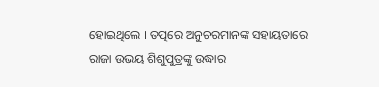ହୋଇଥିଲେ । ତତ୍ପରେ ଅନୁଚରମାନଙ୍କ ସହାୟତାରେ ରାଜା ଉଭୟ ଶିଶୁପୁତ୍ରଙ୍କୁ ଉଦ୍ଧାର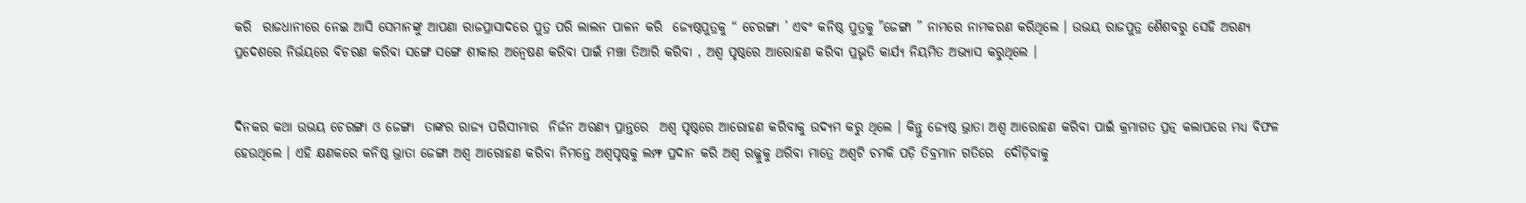କରି  ରାଜଧାନୀରେ ନେଇ ଆସି ସେମାନଙ୍କୁ ଆପଣା ରାଜପ୍ରାସାଦରେ ପୁତ୍ର ପରି ଲାଲନ ପାଳନ କରି  ଜ୍ୟେଷ୍ଠପୁତ୍ରକୁ “ ଚେରଙ୍ଗା ’ ଏବଂ କନିଷ୍ଠ ପୁତ୍ରକୁ "ଜେଙ୍ଗା ” ନାମରେ ନାମକରଣ କରିଥିଲେ । ଉଭୟ ରାଜପୁତ୍ର ଶୈଶବରୁ ସେହି ଅରଣ୍ୟ ପ୍ରଦେଶରେ ନିର୍ଭୟରେ ବିଚରଣ କରିବା ସଙ୍ଗେ ସଙ୍ଗେ ଶୀକାର ଅନ୍ଵେଷଣ କରିବା ପାଇଁ ମଞ୍ଚା ତିଆରି କରିବା , ଅଶ୍ଵ ପୃଷ୍ଠରେ ଆରୋହଣ କରିବା ପ୍ରଭୃତି କାର୍ଯ୍ୟ ନିୟମିତ ଅଭ୍ୟାସ କରୁଥିଲେ ।


ଦିନକର କଥା ଉଭୟ ଚେରଙ୍ଗା ଓ ଜେଙ୍ଗା  ତାଙ୍କର ରାଜ୍ୟ ପରିସୀମାର  ନିର୍ଜନ ଅରଣ୍ୟ ପ୍ରାନ୍ତରେ  ଅଶ୍ଵ ପୃଷ୍ଠରେ ଆରୋହଣ କରିବାକୁ ଉଦ୍ୟମ କରୁ ଥିଲେ । କିନ୍ତୁ ଜ୍ୟେଷ୍ଠ ଭ୍ରାତା ଅଶ୍ୱ ଆରୋହଣ କରିବା ପାଇଁ କ୍ରମାଗତ ପ୍ରତ୍ନ କଲାପରେ ମଧ୍ୟ ବିଫଳ ହେଉଥିଲେ । ଏହି କ୍ଷଣକରେ କନିଷ୍ଠ ଭ୍ରାତା ଜେଙ୍ଗା ଅଶ୍ଵ ଆରୋହଣ କରିବା ନିମନ୍ତେ ଅଶ୍ଵପୃଷ୍ଠକୁ ଲମ୍ଫ ପ୍ରଦାନ କରି ଅଶ୍ୱ ରଜ୍ଜୁକୁ ଥରିବା ମାତ୍ରେ ଅଶ୍ୱଟି ଚମକି ପଡ଼ି ତିବ୍ରମାନ ଗତିରେ  ଦୌଡ଼ିବାକୁ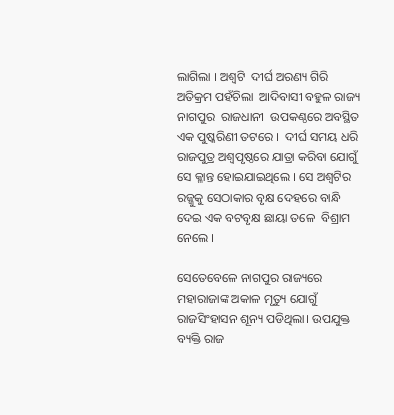ଲାଗିଲା । ଅଶ୍ୱଟି  ଦୀର୍ଘ ଅରଣ୍ୟ ଗିରି ଅତିକ୍ରମ ପହଁଚିଲା  ଆଦିବାସୀ ବହୁଳ ରାଜ୍ୟ ନାଗପୁର  ରାଜଧାନୀ  ଉପକଣ୍ଠରେ ଅବସ୍ଥିତ ଏକ ପୁଷ୍କରିଣୀ ତଟରେ ।  ଦୀର୍ଘ ସମୟ ଧରି ରାଜପୁତ୍ର ଅଶ୍ଵପୃଷ୍ଠରେ ଯାତ୍ରା କରିବା ଯୋଗୁଁ ସେ କ୍ଳାନ୍ତ ହୋଇଯାଇଥିଲେ । ସେ ଅଶ୍ୱଟିର ରଜ୍ଜୁକୁ ସେଠାକାର ବୃକ୍ଷ ଦେହରେ ବାନ୍ଧି ଦେଇ ଏକ ବଟବୃକ୍ଷ ଛାୟା ତଳେ  ବିଶ୍ରାମ ନେଲେ ।

ସେତେବେଳେ ନାଗପୁର ରାଜ୍ୟରେ ମହାରାଜାଙ୍କ ଅକାଳ ମୃତ୍ୟୁ ଯୋଗୁଁ ରାଜସିଂହାସନ ଶୂନ୍ୟ ପଡିଥିଲା। ଉପଯୁକ୍ତ ବ୍ୟକ୍ତି ରାଜ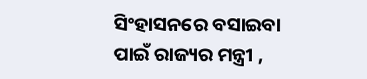ସିଂହାସନରେ ବସାଇବା  ପାଇଁ ରାଜ୍ୟର ମନ୍ତ୍ରୀ ,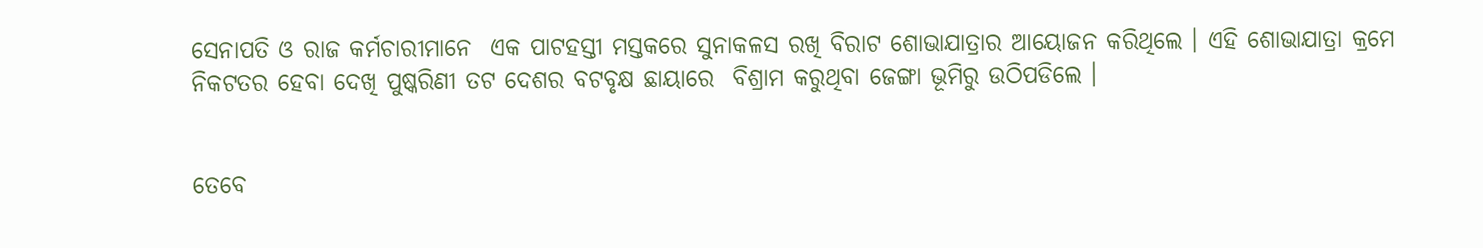ସେନାପତି ଓ ରାଜ କର୍ମଚାରୀମାନେ  ଏକ ପାଟହସ୍ତୀ ମସ୍ତକରେ ସୁନାକଳସ ରଖି ବିରାଟ ଶୋଭାଯାତ୍ରାର ଆୟୋଜନ କରିଥିଲେ । ଏହି ଶୋଭାଯାତ୍ରା କ୍ରମେ ନିକଟତର ହେବା ଦେଖି ପୁଷ୍କରିଣୀ ତଟ ଦେଶର ବଟବୃକ୍ଷ ଛାୟାରେ  ବିଶ୍ରାମ କରୁଥିବା ଜେଙ୍ଗା ଭୂମିରୁ ଉଠିପଡିଲେ ।


ତେବେ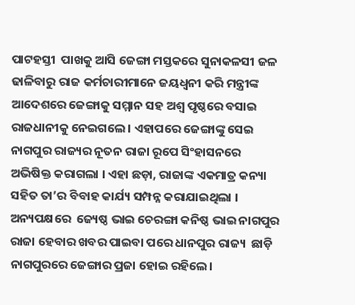ପାଟହସ୍ତୀ  ପାଖକୁ ଆସି ଜେଙ୍ଗା ମସ୍ତକରେ ସୁନାକଳସୀ ଜଳ ଢାଳିବାରୁ ରାଜ କର୍ମଚାରୀମାନେ ଜୟଧ୍ବନୀ କରି ମନ୍ତ୍ରୀଙ୍କ ଆଦେଶରେ ଜେଙ୍ଗାକୁ ସମ୍ମାନ ସହ ଅଶ୍ଵ ପୃଷ୍ଠରେ ବସାଇ ରାଜଧାନୀକୁ ନେଇଗଲେ । ଏହାପରେ ଜେଙ୍ଗାଙ୍କୁ ସେଇ ନାଗପୁର ରାଜ୍ୟର ନୂତନ ରାଜା ରୂପେ ସିଂହାସନରେ ଅଭିଷିକ୍ତ କରାଗଲା । ଏହା ଛଡ଼ା, ରାଜାଙ୍କ ଏକମାତ୍ର କନ୍ୟା ସହିତ ତା’ର ବିବାହ କାର୍ଯ୍ୟ ସମ୍ପନ୍ନ କରାଯାଇଥିଲା । ଅନ୍ୟପକ୍ଷରେ  ଜ୍ୟେଷ୍ଠ ଭାଇ ଚେରଙ୍ଗା କନିଷ୍ଠ ଭାଇ ନାଗପୁର ରାଜା ହେବାର ଖବର ପାଇବା ପରେ ଧାନପୁର ରାଜ୍ୟ  ଛାଡ଼ି ନାଗପୁରରେ ଜେଙ୍ଗାର ପ୍ରଜା ହୋଇ ରହିଲେ।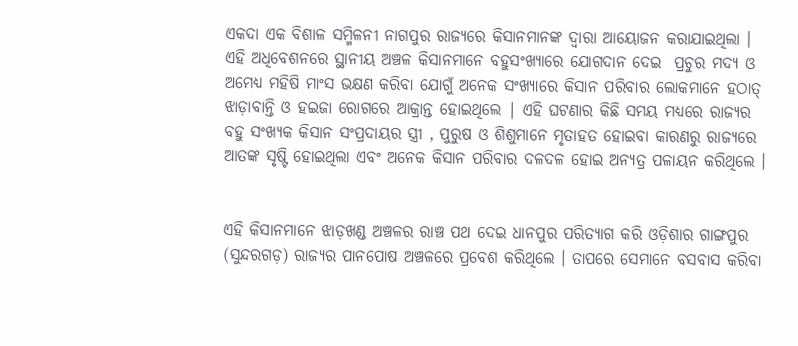ଏକଦା ଏକ ବିଶାଳ ସମ୍ମିଳନୀ ନାଗପୁର ରାଜ୍ୟରେ କିସାନ‌ମାନଙ୍କ ଦ୍ବାରା ଆୟୋଜନ କରାଯାଇଥିଲା । ଏହି ଅଧିବେଶନରେ ସ୍ଥାନୀୟ ଅଞ୍ଚଳ କିସାନମାନେ ବହୁସଂଖ୍ୟାରେ ଯୋଗଦାନ ଦେଇ  ପ୍ରଚୁର ମଦ୍ୟ ଓ ଅମେଧ୍ୟ ମହିଷି ମାଂସ ଭକ୍ଷଣ କରିବା ଯୋଗୁଁ ଅନେକ ସଂଖ୍ୟାରେ କିସାନ ପରିବାର ଲୋକମାନେ ହଠାତ୍ ଝାଡ଼ାବାନ୍ତି ଓ ହଇଜା ରୋଗରେ ଆକ୍ରାନ୍ତ ହୋଇଥିଲେ | ଏହି ଘଟଣାର କିଛି ସମୟ ମଧ୍ୟରେ ରାଜ୍ୟର ବହୁ ସଂଖ୍ୟକ କିସାନ ସଂପ୍ରଦାୟର ସ୍ତ୍ରୀ , ପୁରୁଷ ଓ ଶିଶୁମାନେ ମୃତାହତ ହୋଇବା କାରଣରୁ ରାଜ୍ୟରେ ଆତଙ୍କ ସୃଷ୍ଟି ହୋଇଥିଲା ଏବଂ ଅନେକ କିସାନ ପରିବାର ଦଳଦଳ ହୋଇ ଅନ୍ୟତ୍ର ପଳାୟନ କରିଥିଲେ ।


ଏହି କିସାନମାନେ ଝାଡ଼ଖଣ୍ଡ ଅଞ୍ଚଳର ରାଞ୍ଚ ପଥ ଦେଇ ଧାନପୁର ପରିତ୍ୟାଗ କରି ଓଡ଼ିଶାର ଗାଙ୍ଗପୁର (ସୁନ୍ଦରଗଡ଼) ରାଜ୍ୟର ପାନପୋଷ ଅଞ୍ଚଳରେ ପ୍ରବେଶ କରିଥିଲେ । ତାପରେ ସେମାନେ ବସବାସ କରିବା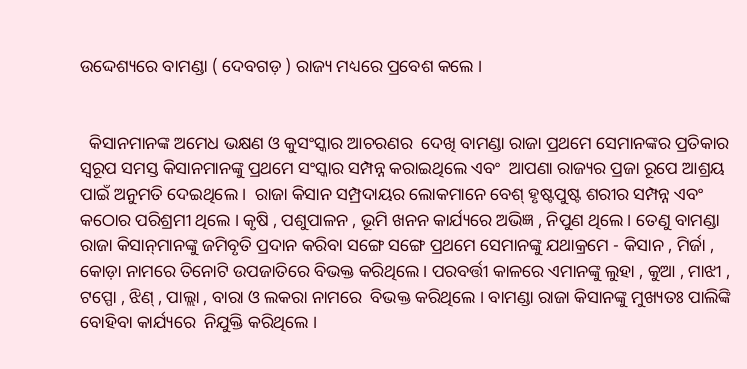ଉଦ୍ଦେଶ୍ୟରେ ବାମଣ୍ଡା ( ଦେବଗଡ଼ ) ରାଜ୍ୟ ମଧ୍ୟରେ ପ୍ରବେଶ କଲେ ।


  କିସାନମାନଙ୍କ ଅମେଧ ଭକ୍ଷଣ ଓ କୁସଂସ୍କାର ଆଚରଣର  ଦେଖି ବାମଣ୍ଡା ରାଜା ପ୍ରଥମେ ସେମାନଙ୍କର ପ୍ରତିକାର ସ୍ବରୂପ ସମସ୍ତ କିସାନ‌ମାନଙ୍କୁ ପ୍ରଥମେ ସଂସ୍କାର ସମ୍ପନ୍ନ କରାଇଥିଲେ ଏବଂ  ଆପଣା ରାଜ୍ୟର ପ୍ରଜା ରୂପେ ଆଶ୍ରୟ ପାଇଁ ଅନୁମତି ଦେଇଥିଲେ ।  ରାଜା କିସାନ ସମ୍ପ୍ରଦାୟର ଲୋକମାନେ ବେଶ୍ ହୃଷ୍ଟପୁଷ୍ଟ ଶରୀର ସମ୍ପନ୍ନ ଏବଂ କଠୋର ପରିଶ୍ରମୀ ଥିଲେ । କୃଷି , ପଶୁପାଳନ , ଭୂମି ଖନନ କାର୍ଯ୍ୟରେ ଅଭିଜ୍ଞ , ନିପୁଣ ଥିଲେ । ତେଣୁ ବାମଣ୍ଡା ରାଜା କିସାନ୍‌ମାନଙ୍କୁ ଜମିବୃତି ପ୍ରଦାନ କରିବା ସଙ୍ଗେ ସଙ୍ଗେ ପ୍ରଥମେ ସେମାନଙ୍କୁ ଯଥାକ୍ରମେ - କିସାନ , ମିର୍ଜା , କୋଡ଼ା ନାମରେ ତିନୋଟି ଉପଜାତିରେ ବିଭକ୍ତ କରିଥିଲେ । ପରବର୍ତ୍ତୀ କାଳରେ ଏମାନଙ୍କୁ ଲୁହା , କୁଆ , ମାଝୀ , ଟପ୍ପୋ , ଝିଣ୍ , ପାଲ୍ଲା , ବାରା ଓ ଲକରା ନାମରେ  ବିଭକ୍ତ କରିଥିଲେ । ବାମଣ୍ଡା ରାଜା କିସାନଙ୍କୁ ମୁଖ୍ୟତଃ ପାଲିଙ୍କି ବୋହିବା କାର୍ଯ୍ୟରେ  ନିଯୁକ୍ତି କରିଥିଲେ ।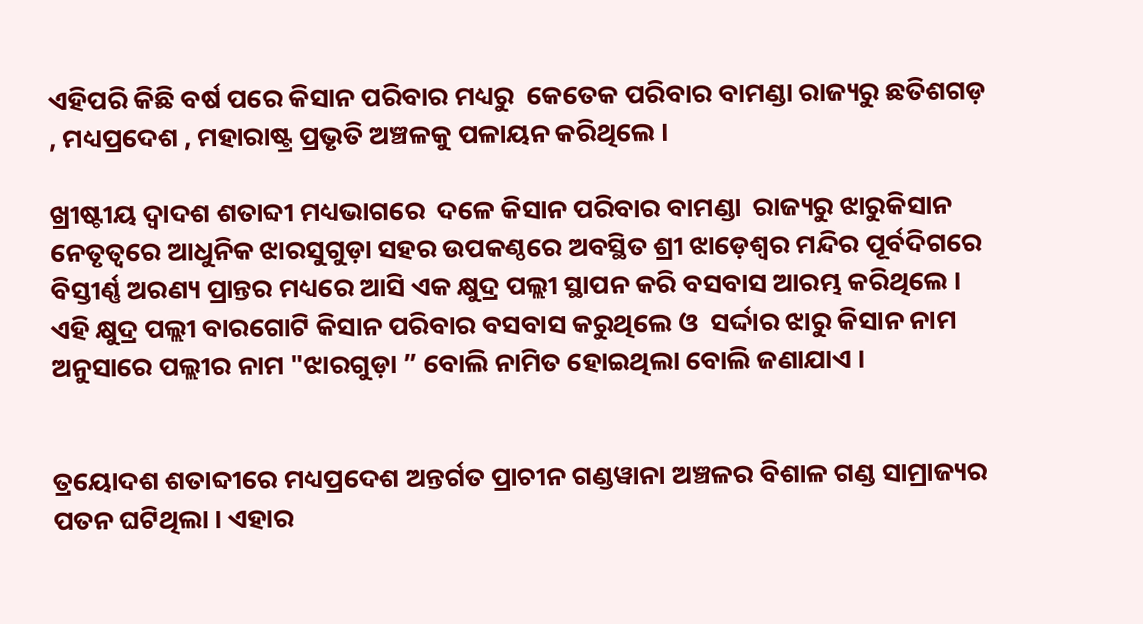ଏହିପରି କିଛି ବର୍ଷ ପରେ କିସାନ ପରିବାର ମଧ୍ୟରୁ  କେତେକ ପରିବାର ବାମଣ୍ଡା ରାଜ୍ୟରୁ ଛତିଶଗଡ଼ , ମଧ୍ୟପ୍ରଦେଶ , ମହାରାଷ୍ଟ୍ର ପ୍ରଭୃତି ଅଞ୍ଚଳକୁ ପଳାୟନ କରିଥିଲେ ।

ଖ୍ରୀଷ୍ଟୀୟ ଦ୍ଵାଦଶ ଶତାବ୍ଦୀ ମଧ୍ୟଭାଗରେ  ଦଳେ କିସାନ ପରିବାର ବାମଣ୍ଡା  ରାଜ୍ୟରୁ ଝାରୁକିସାନ ନେତୃତ୍ଵରେ ଆଧୁନିକ ଝାରସୁଗୁଡ଼ା ସହର ଉପକଣ୍ଠରେ ଅବସ୍ଥିତ ଶ୍ରୀ ଝାଡ଼େଶ୍ଵର ମନ୍ଦିର ପୂର୍ବଦିଗରେ ବିସ୍ତୀର୍ଣ୍ଣ ଅରଣ୍ୟ ପ୍ରାନ୍ତର ମଧ୍ୟରେ ଆସି ଏକ କ୍ଷୁଦ୍ର ପଲ୍ଲୀ ସ୍ଥାପନ କରି ବସବାସ ଆରମ୍ଭ କରିଥିଲେ । ଏହି କ୍ଷୁଦ୍ର ପଲ୍ଲୀ ବାରଗୋଟି କିସାନ ପରିବାର ବସବାସ କରୁଥିଲେ ଓ  ସର୍ଦ୍ଦାର ଝାରୁ କିସାନ ନାମ ଅନୁସାରେ ପଲ୍ଲୀର ନାମ "ଝାରଗୁଡ଼ା ” ବୋଲି ନାମିତ ହୋଇଥିଲା ବୋଲି ଜଣାଯାଏ ।


ତ୍ରୟୋଦଶ ଶତାବ୍ଦୀରେ ମଧ୍ୟପ୍ରଦେଶ ଅନ୍ତର୍ଗତ ପ୍ରାଚୀନ ଗଣ୍ଡୱାନା ଅଞ୍ଚଳର ବିଶାଳ ଗଣ୍ଡ ସାମ୍ରାଜ୍ୟର ପତନ ଘଟିଥିଲା । ଏହାର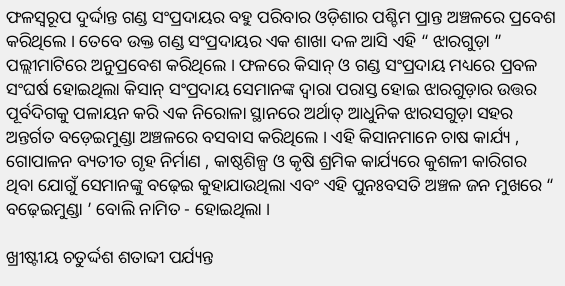ଫଳସ୍ଵରୂପ ଦୁର୍ଦ୍ଦାନ୍ତ ଗଣ୍ଡ ସଂପ୍ରଦାୟର ବହୁ ପରିବାର ଓଡ଼ିଶାର ପଶ୍ଚିମ ପ୍ରାନ୍ତ ଅଞ୍ଚଳରେ ପ୍ରବେଶ କରିଥିଲେ । ତେବେ ଉକ୍ତ ଗଣ୍ଡ ସଂପ୍ରଦାୟର ଏକ ଶାଖା ଦଳ ଆସି ଏହି “ ଝାରଗୁଡ଼ା ” ପଲ୍ଲୀମାଟିରେ ଅନୁପ୍ରବେଶ କରିଥିଲେ । ଫଳରେ କିସାନ୍ ଓ ଗଣ୍ଡ ସଂପ୍ରଦାୟ ମଧ୍ୟରେ ପ୍ରବଳ ସଂଘର୍ଷ ହୋଇଥିଲା କିସାନ୍ ସଂପ୍ରଦାୟ ସେମାନଙ୍କ ଦ୍ଵାରା ପରାସ୍ତ ହୋଇ ଝାରଗୁଡ଼ାର ଉତ୍ତର ପୂର୍ବଦିଗକୁ ପଳାୟନ କରି ଏକ ନିରୋଳା ସ୍ଥାନରେ ଅର୍ଥାତ୍ ଆଧୁନିକ ଝାରସଗୁଡ଼ା ସହର ଅନ୍ତର୍ଗତ ବଡ଼େଇମୁଣ୍ଡା ଅଞ୍ଚଳରେ ବସବାସ କରିଥିଲେ । ଏହି କିସାନମାନେ ଚାଷ କାର୍ଯ୍ୟ , ଗୋପାଳନ ବ୍ୟତୀତ ଗୃହ ନିର୍ମାଣ , କାଷ୍ଠଶିଳ୍ପ ଓ କୃଷି ଶ୍ରମିକ କାର୍ଯ୍ୟରେ କୁଶଳୀ କାରିଗର ଥିବା ଯୋଗୁଁ ସେମାନଙ୍କୁ ବଢ଼େଇ କୁହାଯାଉଥିଲା ଏବଂ ଏହି ପୁନଃବସତି ଅଞ୍ଚଳ ଜନ ମୁଖରେ “ ବଢ଼େଇମୁଣ୍ଡା ’ ବୋଲି ନାମିତ - ହୋଇଥିଲା ।

ଖ୍ରୀଷ୍ଟୀୟ ଚତୁର୍ଦ୍ଦଶ ଶତାବ୍ଦୀ ପର୍ଯ୍ୟନ୍ତ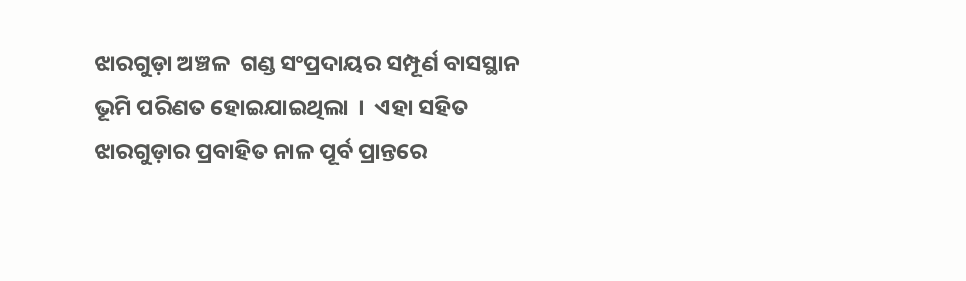ଝାରଗୁଡ଼ା ଅଞ୍ଚଳ  ଗଣ୍ଡ ସଂପ୍ରଦାୟର ସମ୍ପୂର୍ଣ ବାସସ୍ଥାନ ଭୂମି ପରିଣତ ହୋଇଯାଇଥିଲା  ।  ଏହା ସହିତ ଝାରଗୁଡ଼ାର ପ୍ରବାହିତ ନାଳ ପୂର୍ବ ପ୍ରାନ୍ତରେ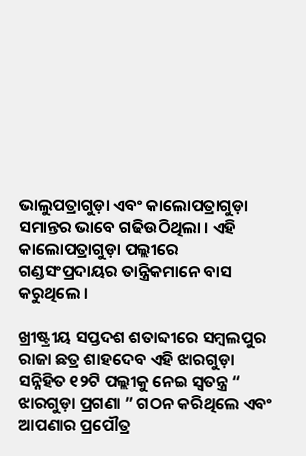ଭାଲୁପତ୍ରାଗୁଡ଼ା ଏବଂ କାଲୋପତ୍ରାଗୁଡ଼ା ସମାନ୍ତର ଭାବେ ଗଢିଉଠିଥିଲା । ଏହି କାଲୋପତ୍ରାଗୁଡ଼ା ପଲ୍ଲୀରେ ଗଣ୍ଡସଂପ୍ରଦାୟର ତାନ୍ତ୍ରିକମାନେ ବାସ କରୁଥିଲେ ।

ଖ୍ରୀଷ୍ଟ୍ରୀୟ ସପ୍ତଦଶ ଶତାବ୍ଦୀରେ ସମ୍ବଲପୁର ରାଜା ଛତ୍ର ଶାହଦେବ ଏହି ଝାରଗୁଡ଼ା ସନ୍ନିହିତ ୧୨ଟି ପଲ୍ଲୀକୁ ନେଇ ସ୍ଵତନ୍ତ୍ର “ ଝାରଗୁଡ଼ା ପ୍ରଗଣା ” ଗଠନ କରିଥିଲେ ଏବଂ ଆପଣାର ପ୍ରପୌତ୍ର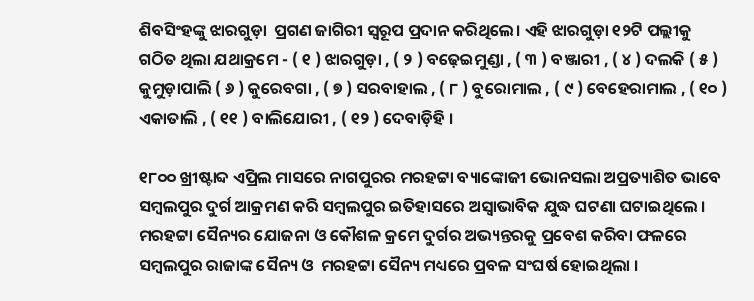ଶିବସିଂହଙ୍କୁ ଝାରଗୁଡ଼ା  ପ୍ରଗଣ ଜାଗିରୀ ସ୍ବରୂପ ପ୍ରଦାନ କରିଥିଲେ। ଏହି ଝାରଗୁଡ଼ା ୧୨ଟି ପଲ୍ଲୀକୁ ଗଠିତ ଥିଲା ଯଥାକ୍ରମେ - ( ୧ ) ଝାରଗୁଡ଼ା , ( ୨ ) ବଢ଼େଇମୁଣ୍ଡା , ( ୩ ) ବଞ୍ଜାରୀ , ( ୪ ) ଦଲକି ( ୫ ) କୁମୁଡ଼ାପାଲି ( ୬ ) କୁରେବଗା , ( ୭ ) ସରବାହାଲ , ( ୮ ) ବୁରୋମାଲ , ( ୯ ) ବେହେରାମାଲ , ( ୧୦ ) ଏକାତାଲି , ( ୧୧ ) ବାଲିଯୋରୀ , ( ୧୨ ) ଦେବାଡ଼ିହି ।

୧୮୦୦ ଖ୍ରୀଷ୍ଟାବ୍ଦ ଏପ୍ରିଲ ମାସରେ ନାଗପୁରର ମରହଟ୍ଟା ବ୍ୟାଙ୍କୋଜୀ ଭୋନସଲା ଅପ୍ରତ୍ୟାଶିତ ଭାବେ ସମ୍ବଲପୁର ଦୁର୍ଗ ଆକ୍ରମଣ କରି ସମ୍ବଲପୁର ଇତିହାସରେ ଅସ୍ଵାଭାବିକ ଯୁଦ୍ଧ ଘଟଣା ଘଟାଇଥିଲେ । ମରହଟ୍ଟା ସୈନ୍ୟର ଯୋଜନା ଓ କୌଶଳ କ୍ରମେ ଦୁର୍ଗର ଅଭ୍ୟନ୍ତରକୁ ପ୍ରବେଶ କରିବା ଫଳରେ ସମ୍ବଲପୁର ରାଜାଙ୍କ ସୈନ୍ୟ ଓ  ମରହଟ୍ଟା ସୈନ୍ୟ ମଧ୍ୟରେ ପ୍ରବଳ ସଂଘର୍ଷ ହୋଇଥିଲା ।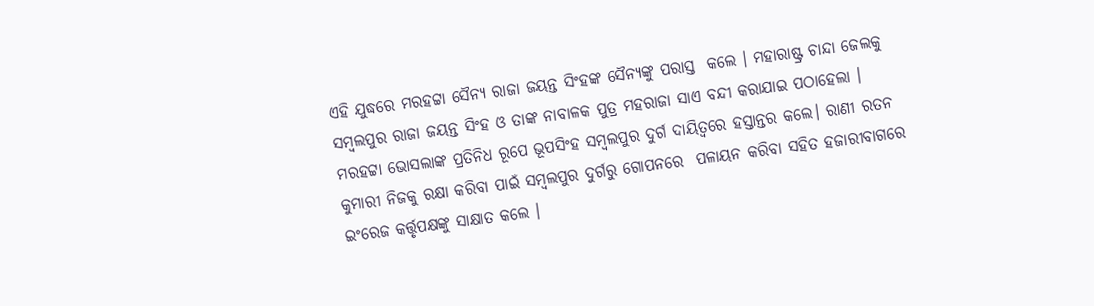ଏହି ଯୁଦ୍ଧରେ ମରହଟ୍ଟା ସୈନ୍ୟ ରାଜା ଜୟନ୍ତ ସିଂହଙ୍କ ସୈନ୍ୟଙ୍କୁ ପରାସ୍ତ  କଲେ । ମହାରାଷ୍ଟ୍ର ଚାନ୍ଦା ଜେଲକୁ ସମ୍ବଲପୁର ରାଜା ଜୟନ୍ତ ସିଂହ ଓ ତାଙ୍କ ନାବାଳକ ପୁତ୍ର ମହରାଜା ସାଏ ବନ୍ଦୀ କରାଯାଇ ପଠାହେଲା । ମରହଟ୍ଟା ଭୋସଲାଙ୍କ ପ୍ରତିନିଧ ରୂପେ ଭୂପସିଂହ ସମ୍ବଲପୁର ଦୁର୍ଗ ଦାୟିତ୍ଵରେ ହସ୍ତାନ୍ତର କଲେ। ରାଣୀ ରତନ କୁମାରୀ ନିଜକୁ ରକ୍ଷା କରିବା ପାଇଁ ସମ୍ବଲପୁର ଦୁର୍ଗରୁ ଗୋପନରେ  ପଳାୟନ କରିବା ସହିତ ହଜାରୀବାଗରେ ଇଂରେଜ କର୍ତ୍ତୃପକ୍ଷଙ୍କୁ ସାକ୍ଷାତ କଲେ ।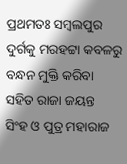ପ୍ରଥମତଃ ସମ୍ବଲପୁର ଦୁର୍ଗକୁ ମରହଟ୍ଟା କବଳରୁ ବନ୍ଧନ ମୁକ୍ତି କରିବା ସହିତ ରାଜା ଜୟନ୍ତ  ସିଂହ ଓ ପୁତ୍ର ମହାରାଜ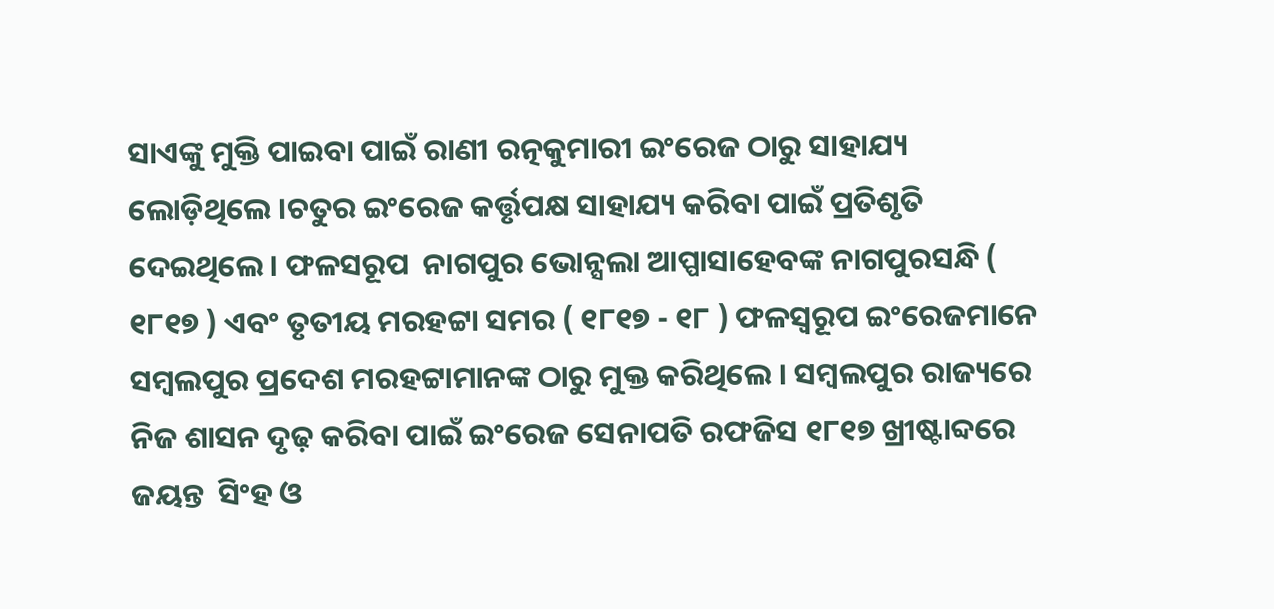ସାଏଙ୍କୁ ମୁକ୍ତି ପାଇବା ପାଇଁ ରାଣୀ ରତ୍ନକୁମାରୀ ଇଂରେଜ ଠାରୁ ସାହାଯ୍ୟ ଲୋଡ଼ିଥିଲେ ।ଚତୁର ଇଂରେଜ କର୍ତ୍ତୃପକ୍ଷ ସାହାଯ୍ୟ କରିବା ପାଇଁ ପ୍ରତିଶୃତି ଦେଇଥିଲେ । ଫଳସରୂପ  ନାଗପୁର ଭୋନ୍ସଲା ଆପ୍ପାସାହେବଙ୍କ ନାଗପୁରସନ୍ଧି ( ୧୮୧୭ ) ଏବଂ ତୃତୀୟ ମରହଟ୍ଟା ସମର ( ୧୮୧୭ - ୧୮ ) ଫଳସ୍ଵରୂପ ଇଂରେଜମାନେ ସମ୍ବଲପୁର ପ୍ରଦେଶ ମରହଟ୍ଟାମାନଙ୍କ ଠାରୁ ମୁକ୍ତ କରିଥିଲେ । ସମ୍ବଲପୁର ରାଜ୍ୟରେ ନିଜ ଶାସନ ଦୃଢ଼ କରିବା ପାଇଁ ଇଂରେଜ ସେନାପତି ରଫଜିସ ୧୮୧୭ ଖ୍ରୀଷ୍ଟାବ୍ଦରେ ଜୟନ୍ତ  ସିଂହ ଓ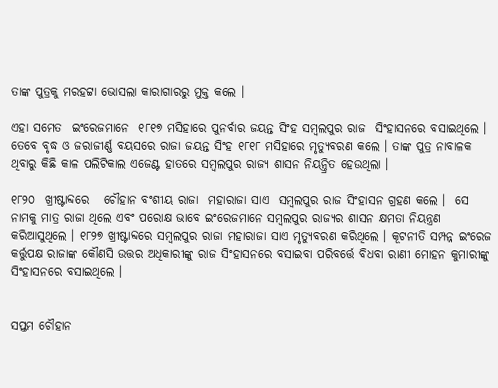ତାଙ୍କ ପୁତ୍ରକୁ ମରହଟ୍ଟା ଭୋସଲା କାରାଗାରରୁ ମୁକ୍ତ କଲେ ।

ଏହା ସମେତ  ଇଂରେଜମାନେ  ୧୮୧୭ ମସିହାରେ ପୁନର୍ବାର ଜୟନ୍ତ ସିଂହ ସମ୍ବଲପୁର ରାଜ  ସିଂହାସନରେ ବସାଇଥିଲେ । ତେବେ ବୃଦ୍ଧ ଓ ଜରାଜୀର୍ଣ୍ଣ ବୟସରେ ରାଜା ଜୟନ୍ତ ସିଂହ ୧୮୧୮ ମସିହାରେ ମୃତ୍ୟୁବରଣ କଲେ । ତାଙ୍କ ପୁତ୍ର ନାବାଳକ ଥିବାରୁ କିଛି କାଳ ପଲିଟିକାଲ ଏଜେଣ୍ଟ ହାତରେ ସମ୍ବଲପୁର ରାଜ୍ୟ ଶାସନ ନିୟନ୍ତ୍ରିତ ହେଉଥିଲା ।

୧୮୨୦  ଖ୍ରୀଷ୍ଟାବ୍ଦରେ   ଚୌହାନ ବଂଶୀୟ ରାଜା  ମହାରାଜା ସାଏ  ସମ୍ବଲପୁର ରାଜ ସିଂହାସନ ଗ୍ରହଣ କଲେ ।  ସେ ନାମକୁ ମାତ୍ର ରାଜା ଥିଲେ ଏବଂ ପରୋକ୍ଷ ଭାବେ ଇଂରେଜମାନେ ସମ୍ବଲପୁର ରାଜ୍ୟର ଶାସନ କ୍ଷମତା ନିୟନ୍ତ୍ରଣ କରିଆସୁଥିଲେ । ୧୮୨୭ ଖ୍ରୀଷ୍ଟାବ୍ଦରେ ସମ୍ବଲପୁର ରାଜା ମହାରାଜା ସାଏ ମୃତ୍ୟୁବରଣ କରିଥିଲେ । କୂଟନୀତି ସମ୍ପନ୍ନ ଇଂରେଜ କର୍ତ୍ତୁପକ୍ଷ ରାଜାଙ୍କ କୌଣସି ଉତ୍ତର ଅଧିକାରୀଙ୍କୁ ରାଜ ସିଂହାସନରେ ବସାଇବା ପରିବର୍ତ୍ତେ ବିଧବା ରାଣୀ ମୋହନ କୁମାରୀଙ୍କୁ ସିଂହାସନରେ ବସାଇଥିଲେ ।


ସପ୍ତମ ଚୌହାନ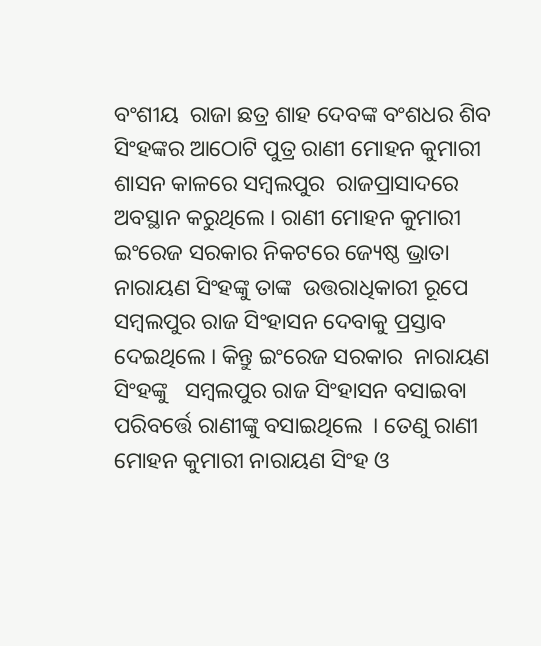ବଂଶୀୟ  ରାଜା ଛତ୍ର ଶାହ ଦେବଙ୍କ ବଂଶଧର ଶିବ ସିଂହଙ୍କର ଆଠୋଟି ପୁତ୍ର ରାଣୀ ମୋହନ କୁମାରୀ ଶାସନ କାଳରେ ସମ୍ବଲପୁର  ରାଜପ୍ରାସାଦରେ ଅବସ୍ଥାନ କରୁଥିଲେ । ରାଣୀ ମୋହନ କୁମାରୀ ଇଂରେଜ ସରକାର ନିକଟରେ ଜ୍ୟେଷ୍ଠ ଭ୍ରାତା ନାରାୟଣ ସିଂହଙ୍କୁ ତାଙ୍କ  ଉତ୍ତରାଧିକାରୀ ରୂପେ ସମ୍ବଲପୁର ରାଜ ସିଂହାସନ ଦେବାକୁ ପ୍ରସ୍ତାବ ଦେଇଥିଲେ । କିନ୍ତୁ ଇଂରେଜ ସରକାର  ନାରାୟଣ ସିଂହଙ୍କୁ   ସମ୍ବଲପୁର ରାଜ ସିଂହାସନ ବସାଇବା ପରିବର୍ତ୍ତେ ରାଣୀଙ୍କୁ ବସାଇଥିଲେ  । ତେଣୁ ରାଣୀ ମୋହନ କୁମାରୀ ନାରାୟଣ ସିଂହ ଓ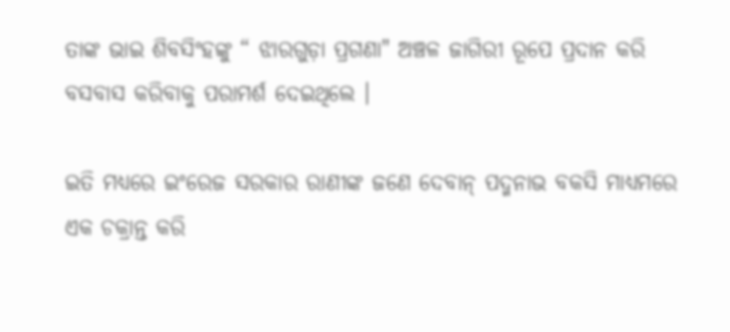ତାଙ୍କ ଭାଇ ଶିବସିଂହଙ୍କୁ “ ଝାରଗୁଡ଼ା ପ୍ରଗଣା" ଅଞ୍ଚଳ ଜାଗିରୀ ରୂପେ ପ୍ରଦାନ କରି  ବସବାସ କରିବାକୁ ପରାମର୍ଶ ଦେଇଥିଲେ ।

ଇତି ମଧ୍ୟରେ ଇଂରେଜ ସରକାର ରାଣୀଙ୍କ ଜଣେ ଦେବାନ୍ ପଦ୍ମନାଭ ବକସି ମାଧ୍ୟମରେ ଏକ ଚକ୍ରାନ୍ତ କରି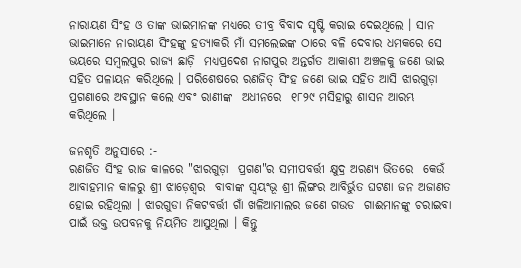ନାରାୟଣ ସିଂହ ଓ ତାଙ୍କ ଭାଇମାନଙ୍କ ମଧ୍ୟରେ ତୀବ୍ର ବିବାଦ ସୃଷ୍ଟି କରାଇ ଦେଇଥିଲେ । ସାନ ଭାଇମାନେ ନାରାୟଣ ସିଂହଙ୍କୁ ହତ୍ୟାକରି ମାଁ ସମଲେଇଙ୍କ ଠାରେ ବଳି ଦେବାର ଧମକରେ ସେ ଭୟରେ ସମ୍ବଲପୁର ରାଜ୍ୟ ଛାଡ଼ି  ମଧ୍ୟପ୍ରଦେଶ ନାଗପୁର ଅନ୍ତର୍ଗତ ଆକାଶୀ ଅଞ୍ଚଳକୁ ଜଣେ ଭାଇ ସହିତ ପଳାୟନ କରିଥିଲେ । ପରିଶେଷରେ ରଣଜିତ୍ ସିଂହ ଜଣେ ଭାଇ ସହିତ ଆସି ଝାରଗୁଡ଼ା ପ୍ରଗଣାରେ ଅବସ୍ଥାନ କଲେ ଏବଂ ରାଣୀଙ୍କ  ଅଧୀନରେ  ୧୮୨୯ ମସିହାରୁ ଶାସନ ଆରମ୍ଭ କରିଥିଲେ ।

ଜନଶୃତି ଅନୁସାରେ :-
ରଣଜିତ ସିଂହ ରାଜ କାଳରେ "ଝାରଗୁଡ଼ା  ପ୍ରଗଣ"ର ସମୀପବର୍ତ୍ତୀ କ୍ଷୁଦ୍ର ଅରଣ୍ୟ ଭିତରେ  କେଉଁ ଆବାହମାନ କାଳରୁ ଶ୍ରୀ ଝାଡ଼େଶ୍ୱର  ବାବାଙ୍କ ସ୍ଵୟଂଭୂ ଶ୍ରୀ ଲିଙ୍ଗର ଆବିର୍ଭୁତ ଘଟଣା ଜନ ଅଜାଣତ ହୋଇ ରହିଥିଲା । ଝାରଗୁଡା ନିକଟବର୍ତ୍ତୀ ଗାଁ ଖଳିଆମାଲର ଜଣେ ଗଉଡ  ଗାଈମାନଙ୍କୁ ଚରାଇବା ପାଇଁ ଉକ୍ତ ଉପବନକୁ ନିୟମିତ ଆସୁଥିଲା । କିନ୍ତୁ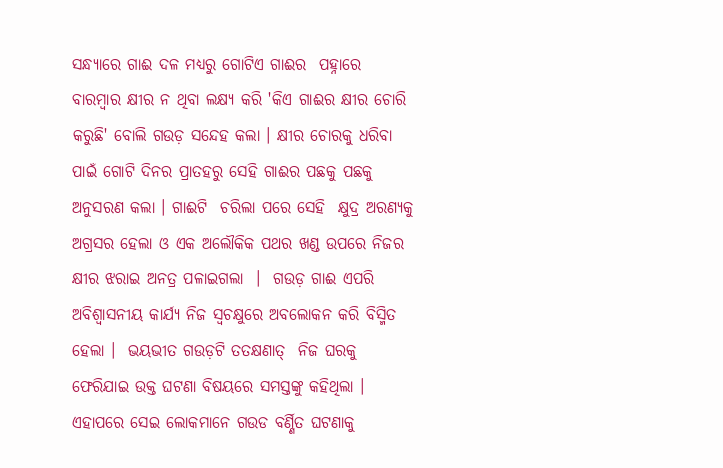ସନ୍ଧ୍ୟାରେ ଗାଈ ଦଳ ମଧ୍ୟରୁ ଗୋଟିଏ ଗାଈର  ପହ୍ନାରେ  ବାରମ୍ବାର କ୍ଷୀର ନ ଥିବା ଲକ୍ଷ୍ୟ କରି 'କିଏ ଗାଈର କ୍ଷୀର ଚୋରି କରୁଛି' ବୋଲି ଗଉଡ଼ ସନ୍ଦେହ କଲା । କ୍ଷୀର ଚୋରକୁ ଧରିବା ପାଇଁ ଗୋଟି ଦିନର ପ୍ରାତହରୁ ସେହି ଗାଈର ପଛକୁ ପଛକୁ ଅନୁସରଣ କଲା । ଗାଈଟି  ଚରିଲା ପରେ ସେହି  କ୍ଷୁଦ୍ର ଅରଣ୍ୟକୁ ଅଗ୍ରସର ହେଲା ଓ ଏକ ଅଲୌକିକ ପଥର ଖଣ୍ଡ ଉପରେ ନିଜର କ୍ଷୀର ଝରାଇ ଅନତ୍ର ପଳାଇଗଲା  ।  ଗଉଡ଼ ଗାଈ ଏପରି ଅବିଶ୍ଵାସନୀୟ କାର୍ଯ୍ୟ ନିଜ ସ୍ଵଚକ୍ଷୁରେ ଅବଲୋକନ କରି ବିସ୍ମିତ ହେଲା ।  ଭୟଭୀତ ଗଉଡ଼ଟି ତତକ୍ଷଣାତ୍  ନିଜ ଘରକୁ  ଫେରିଯାଇ ଉକ୍ତ ଘଟଣା ବିଷୟରେ ସମସ୍ତଙ୍କୁ କହିଥିଲା । ଏହାପରେ ସେଇ ଲୋକମାନେ ଗଉଡ ବର୍ଣ୍ଣିତ ଘଟଣାକୁ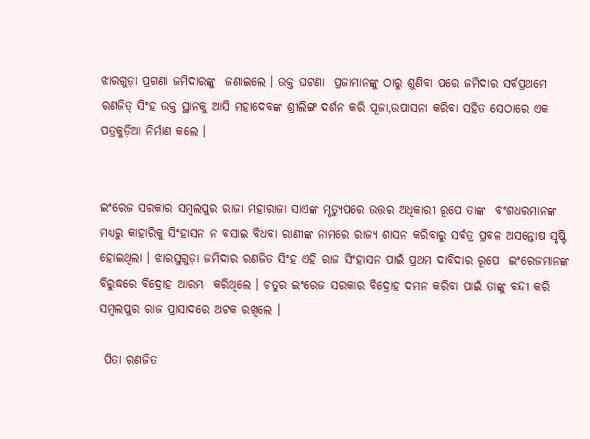ଝାରଗୁଡ଼ା ପ୍ରଗଣା ଜମିଦାରଙ୍କୁ  ଜଣାଇଲେ । ଉକ୍ତ ଘଟଣା  ପ୍ରଜାମାନଙ୍କୁ ଠାରୁ ଶୁଣିବା ପରେ ଜମିଦାର ସର୍ବପ୍ରଥମେ ରଣଜିତ୍ ସିଂହ ଉକ୍ତ ସ୍ଥାନକୁ ଆସି ମହାଦେବଙ୍କ ଶ୍ରୀଲିଙ୍ଗ ଦର୍ଶନ କରି ପୂଜା,ଉପାସନା କରିବା ସହିତ ସେଠାରେ ଏକ ପତ୍ରକୁଡ଼ିଆ ନିର୍ମାଣ କଲେ ।


ଇଂରେଜ ସରକାର ସମ୍ବଲପୁର ରାଜା ମହାରାଜା ସାଏଙ୍କ ମୃତ୍ୟୁପରେ ଉତ୍ତର ଅଧିକାରୀ ରୂପେ ତାଙ୍କ  ବଂଶଧରମାନଙ୍କ ମଧ୍ୟରୁ କାହାରିକୁ ସିଂହାସନ ନ ବସାଇ ବିଧବା ରାଣୀଙ୍କ ନାମରେ ରାଜ୍ୟ ଶାସନ କରିବାରୁ ସର୍ବତ୍ର ପ୍ରବଳ ଅସନ୍ତୋଷ ସୃଷ୍ଟି ହୋଇଥିଲା । ଝାରସୁଗୁଡ଼ା ଜମିଦାର ରଣଜିତ ସିଂହ ଏହି ରାଜ ସିଂହାସନ ପାଇଁ ପ୍ରଥମ ଦାବିଦାର ରୂପେ  ଇଂରେଜମାନଙ୍କ ବିରୁଦ୍ଧରେ ବିଦ୍ରୋହ ଆରମ୍ଭ  କରିଥିଲେ । ଚତୁର ଇଂରେଜ ସରକାର ବିଦ୍ରୋହ ଦମନ କରିବା ପାଇଁ ତାଙ୍କୁ ବନ୍ଦୀ କରି ସମ୍ବଲପୁର ରାଜ ପ୍ରାସାଦରେ ଅଟକ ରଖିଲେ ।

 ପିତା ରଣଜିତ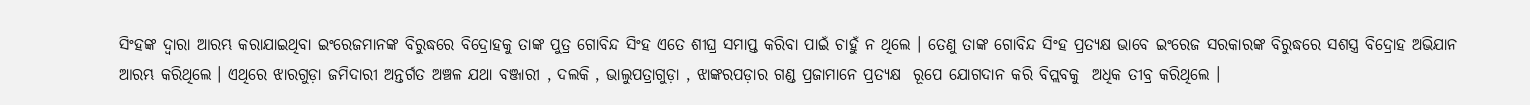ସିଂହଙ୍କ ଦ୍ଵାରା ଆରମ୍ଭ କରାଯାଇଥିବା ଇଂରେଜମାନଙ୍କ ବିରୁଦ୍ଧରେ ବିଦ୍ରୋହକୁ ତାଙ୍କ ପୁତ୍ର ଗୋବିନ୍ଦ ସିଂହ ଏତେ ଶୀଘ୍ର ସମାପ୍ତ କରିବା ପାଇଁ ଚାହୁଁ ନ ଥିଲେ । ତେଣୁ ତାଙ୍କ ଗୋବିନ୍ଦ ସିଂହ ପ୍ରତ୍ୟକ୍ଷ ଭାବେ ଇଂରେଜ ସରକାରଙ୍କ ବିରୁଦ୍ଧରେ ସଶସ୍ତ୍ର ବିଦ୍ରୋହ ଅଭିଯାନ ଆରମ୍ଭ କରିଥିଲେ । ଏଥିରେ ଝାରଗୁଡ଼ା ଜମିଦାରୀ ଅନ୍ତର୍ଗତ ଅଞ୍ଚଳ ଯଥା ବଞ୍ଜାରୀ , ଦଲକି , ଭାଲୁପତ୍ରାଗୁଡ଼ା , ଝାଙ୍କରପଡ଼ାର ଗଣ୍ଡ ପ୍ରଜାମାନେ ପ୍ରତ୍ୟକ୍ଷ  ରୂପେ ଯୋଗଦାନ କରି ବିପ୍ଲବକୁ  ଅଧିକ ତୀବ୍ର କରିଥିଲେ ।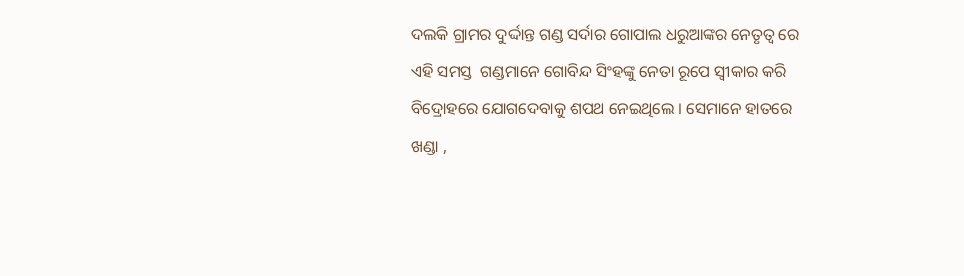ଦଲକି ଗ୍ରାମର ଦୁର୍ଦ୍ଦାନ୍ତ ଗଣ୍ଡ ସର୍ଦାର ଗୋପାଲ ଧରୁଆଙ୍କର ନେତୃତ୍ୱ ରେ ଏହି ସମସ୍ତ  ଗଣ୍ଡମାନେ ଗୋବିନ୍ଦ ସିଂହଙ୍କୁ ନେତା ରୂପେ ସ୍ଵୀକାର କରି ବିଦ୍ରୋହରେ ଯୋଗଦେବାକୁ ଶପଥ ନେଇଥିଲେ । ସେମାନେ ହାତରେ ଖଣ୍ଡା ,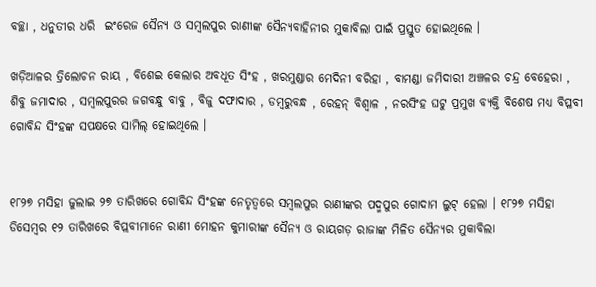ବଚ୍ଛା , ଧନୁତୀର ଧରି  ଇଂରେଜ ସୈନ୍ୟ ଓ ସମ୍ବଲପୁର ରାଣୀଙ୍କ ସୈନ୍ୟବାହିନୀର ମୁକାବିଲା ପାଇଁ ପ୍ରସ୍ତୁତ ହୋଇଥିଲେ ।

ଖଡ଼ିଆଳର ତ୍ରିଲୋଚନ ରାୟ , ବିଶେଇ କେଲାର ଅବଧୂତ ସିଂହ , ଖରମୁଣ୍ଡାର ମେଦିନୀ ବରିହା , ବାମଣ୍ଡା ଜମିଦାରୀ ଅଞ୍ଚଳର ଚନ୍ଦ୍ର ବେହେରା , ଶିବୁ ଜମାଦାର , ସମ୍ବଲପୁରର ଜଗବନ୍ଧୁ ବାବୁ , ବିଜୁ ଦଫାଦାର , ଡମ୍ବରୁବନ୍ଧ , ରେହନ୍ ବିଶ୍ଵାଳ , ନରସିଂହ ଘଟୁ ପ୍ରମୁଖ ବ୍ୟକ୍ତି ବିଶେଷ ମଧ୍ୟ ବିପ୍ଳବୀ ଗୋବିନ୍ଦ ସିଂହଙ୍କ ସପକ୍ଷରେ ସାମିଲ୍ ହୋଇଥିଲେ ।


୧୮୨୭ ମସିହା ଜୁଲାଇ ୨୭ ତାରିଖରେ ଗୋବିନ୍ଦ ସିଂହଙ୍କ ନେତୃତ୍ଵରେ ସମ୍ବଲପୁର ରାଣୀଙ୍କର ପଦ୍ମପୁର ଗୋଦାମ ଲୁଟ୍ ହେଲା । ୧୮୨୭ ମସିହା ଡିସେମ୍ବର ୧୨ ତାରିଖରେ ବିପ୍ଲବୀମାନେ ରାଣୀ ମୋହନ କୁମାରୀଙ୍କ ସୈନ୍ୟ ଓ ରାୟଗଡ଼ ରାଜାଙ୍କ ମିଳିତ ସୈନ୍ୟର ମୁକାବିଲା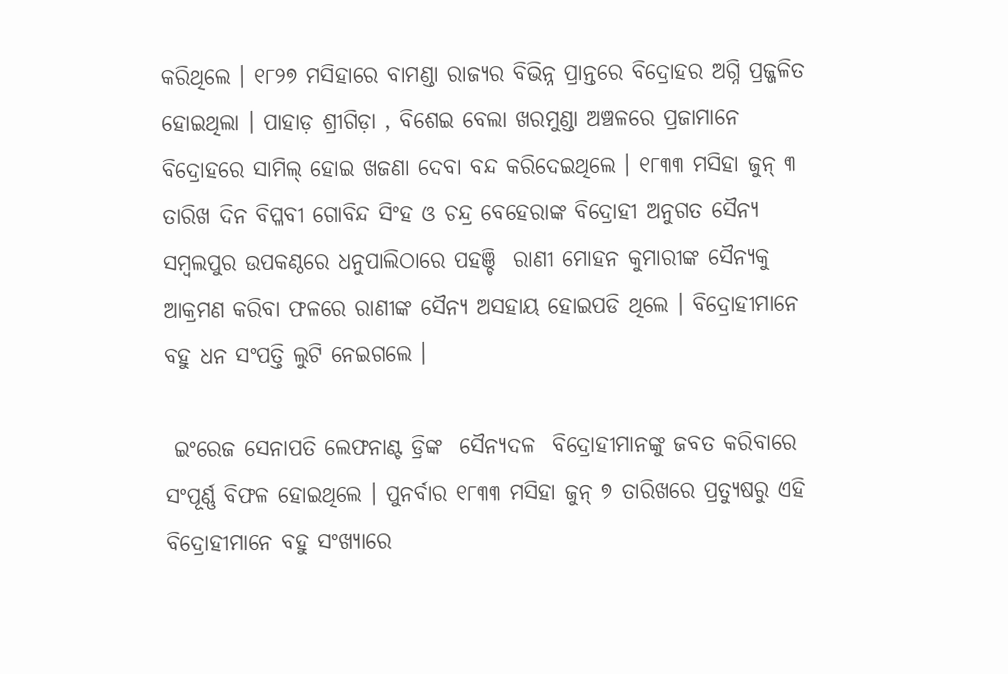କରିଥିଲେ । ୧୮୨୭ ମସିହାରେ ବାମଣ୍ଡା ରାଜ୍ୟର ବିଭିନ୍ନ ପ୍ରାନ୍ତରେ ବିଦ୍ରୋହର ଅଗ୍ନି ପ୍ରଜ୍ଜଳିତ ହୋଇଥିଲା । ପାହାଡ଼ ଶ୍ରୀଗିଡ଼ା , ବିଶେଇ ବେଲା ଖରମୁଣ୍ଡା ଅଞ୍ଚଳରେ ପ୍ରଜାମାନେ ବିଦ୍ରୋହରେ ସାମିଲ୍ ହୋଇ ଖଜଣା ଦେବା ବନ୍ଦ କରିଦେଇଥିଲେ । ୧୮୩୩ ମସିହା ଜୁନ୍ ୩ ତାରିଖ ଦିନ ବିପ୍ଳବୀ ଗୋବିନ୍ଦ ସିଂହ ଓ ଚନ୍ଦ୍ର ବେହେରାଙ୍କ ବିଦ୍ରୋହୀ ଅନୁଗତ ସୈନ୍ୟ ସମ୍ବଲପୁର ଉପକଣ୍ଠରେ ଧନୁପାଲିଠାରେ ପହଞ୍ଚି  ରାଣୀ ମୋହନ କୁମାରୀଙ୍କ ସୈନ୍ୟକୁ ଆକ୍ରମଣ କରିବା ଫଳରେ ରାଣୀଙ୍କ ସୈନ୍ୟ ଅସହାୟ ହୋଇପଡି ଥିଲେ । ବିଦ୍ରୋହୀମାନେ ବହୁ ଧନ ସଂପତ୍ତି ଲୁଟି ନେଇଗଲେ ।

 ଇଂରେଜ ସେନାପତି ଲେଫନାଣ୍ଟ ଡ୍ରିଙ୍କ  ସୈନ୍ୟଦଳ  ବିଦ୍ରୋହୀମାନଙ୍କୁ ଜବତ କରିବାରେ ସଂପୂର୍ଣ୍ଣ ବିଫଳ ହୋଇଥିଲେ । ପୁନର୍ବାର ୧୮୩୩ ମସିହା ଜୁନ୍ ୭ ତାରିଖରେ ପ୍ରତ୍ୟୁଷରୁ ଏହି ବିଦ୍ରୋହୀମାନେ ବହୁ ସଂଖ୍ୟାରେ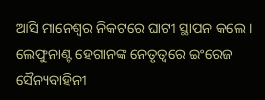ଆସି ମାନେଶ୍ବର ନିକଟରେ ଘାଟୀ ସ୍ଥାପନ କଲେ । ଲେଫୁନାଣ୍ଟ ହେଗାନଙ୍କ ନେତୃତ୍ଵରେ ଇଂରେଜ ସୈନ୍ୟବାହିନୀ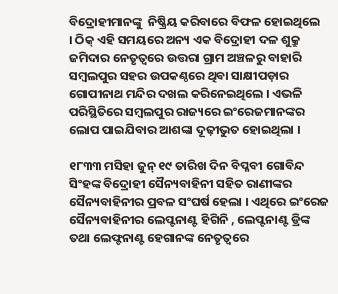ବିଦ୍ରୋହୀମାନଙ୍କୁ  ନିଷ୍କ୍ରିୟ କରିବାରେ ବିଫଳ ହୋଇଥିଲେ  । ଠିକ୍ ଏହି ସମୟରେ ଅନ୍ୟ ଏକ ବିଦ୍ରୋହୀ ଦଳ ଶୁକ୍ରୁ ଜମିଦାର ନେତୃତ୍ଵରେ ଉତ୍ତରା ଗ୍ରାମ ଅଞ୍ଚଳରୁ ବାହାରି ସମ୍ବଲପୁର ସହର ଉପକଣ୍ଠରେ ଥିବା ସାକ୍ଷୀପଡ଼ାର ଗୋପୀନାଥ ମନ୍ଦିର ଦଖଲ କରିନେଇଥିଲେ । ଏଭଳି ପରିସ୍ଥିତିରେ ସମ୍ବଲପୁର ରାଜ୍ୟରେ ଇଂରେଜମାନଙ୍କର  ଲୋପ ପାଇଯିବାର ଆଶଙ୍କା ଦୂଢ଼ୀଭୁତ ହୋଇଥିଲା ।

୧୮୩୩ ମସିହା ଜୁନ୍ ୧୯ ତାରିଖ ଦିନ ବିପ୍ଳବୀ ଗୋବିନ୍ଦ ସିଂହଙ୍କ ବିଦ୍ରୋହୀ ସୈନ୍ୟବାହିନୀ ସହିତ ରାଣୀଙ୍କର ସୈନ୍ୟବାହିନୀର ପ୍ରବଳ ସଂଘର୍ଷ ହେଲା । ଏଥିରେ ଇଂରେଜ ସୈନ୍ୟବାହିନୀର ଲେପ୍ଟନାଣ୍ଟ ହିଗିନି , ଲେପ୍ଟନାଣ୍ଟ ଡ୍ରିଙ୍କ ତଥା ଲେଫ୍ଟନାଣ୍ଟ ହେଗାନଙ୍କ ନେତୃତ୍ବରେ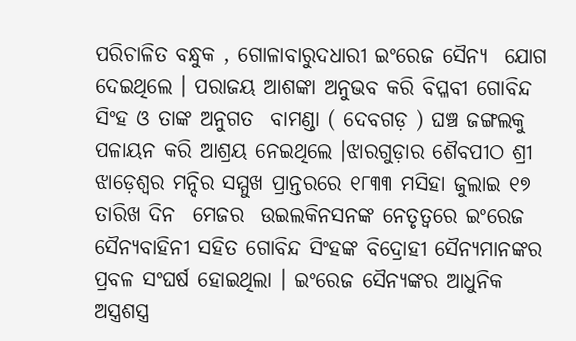ପରିଚାଳିତ ବନ୍ଧୁକ , ଗୋଳାବାରୁଦଧାରୀ ଇଂରେଜ ସୈନ୍ୟ  ଯୋଗ ଦେଇଥିଲେ । ପରାଜୟ ଆଶଙ୍କା ଅନୁଭବ କରି ବିପ୍ଳବୀ ଗୋବିନ୍ଦ ସିଂହ ଓ ତାଙ୍କ ଅନୁଗତ  ବାମଣ୍ଡା ( ଦେବଗଡ଼ ) ଘଞ୍ଚ ଜଙ୍ଗଲକୁ ପଳାୟନ କରି ଆଶ୍ରୟ ନେଇଥିଲେ ।ଝାରଗୁଡ଼ାର ଶୈବପୀଠ ଶ୍ରୀ ଝାଡ଼େଶ୍ଵର ମନ୍ଦିର ସମ୍ମୁଖ ପ୍ରାନ୍ତରରେ ୧୮୩୩ ମସିହା ଜୁଲାଇ ୧୭ ତାରିଖ ଦିନ  ମେଜର  ଉଇଲକିନସନଙ୍କ ନେତୃତ୍ବରେ ଇଂରେଜ ସୈନ୍ୟବାହିନୀ ସହିତ ଗୋବିନ୍ଦ ସିଂହଙ୍କ ବିଦ୍ରୋହୀ ସୈନ୍ୟମାନଙ୍କର ପ୍ରବଳ ସଂଘର୍ଷ ହୋଇଥିଲା । ଇଂରେଜ ସୈନ୍ୟଙ୍କର ଆଧୁନିକ ଅସ୍ତ୍ରଶସ୍ତ୍ର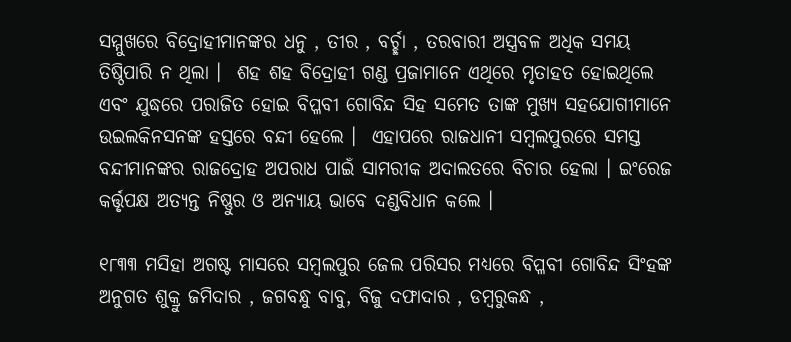ସମ୍ମୁଖରେ ବିଦ୍ରୋହୀମାନଙ୍କର ଧନୁ , ତୀର , ବର୍ଚ୍ଛା , ତରବାରୀ ଅସ୍ତ୍ରବଳ ଅଧିକ ସମୟ ତିଷ୍ଠିପାରି ନ ଥିଲା ।  ଶହ ଶହ ବିଦ୍ରୋହୀ ଗଣ୍ଡ ପ୍ରଜାମାନେ ଏଥିରେ ମୃତାହତ ହୋଇଥିଲେ ଏବଂ ଯୁଦ୍ଧରେ ପରାଜିତ ହୋଇ ବିପ୍ଳବୀ ଗୋବିନ୍ଦ ସିହ ସମେତ ତାଙ୍କ ମୁଖ୍ୟ ସହଯୋଗୀମାନେ ଉଇଲକିନସନଙ୍କ ହସ୍ତରେ ବନ୍ଦୀ ହେଲେ ।  ଏହାପରେ ରାଜଧାନୀ ସମ୍ବଲପୁରରେ ସମସ୍ତ ବନ୍ଦୀମାନଙ୍କର ରାଜଦ୍ରୋହ ଅପରାଧ ପାଇଁ ସାମରୀକ ଅଦାଲତରେ ବିଚାର ହେଲା । ଇଂରେଜ କର୍ତ୍ତୃପକ୍ଷ ଅତ୍ୟନ୍ତ ନିଷ୍ଣୁର ଓ ଅନ୍ୟାୟ ଭାବେ ଦଣ୍ଡବିଧାନ କଲେ ।

୧୮୩୩ ମସିହା ଅଗଷ୍ଟ ମାସରେ ସମ୍ବଲପୁର ଜେଲ ପରିସର ମଧ୍ୟରେ ବିପ୍ଳବୀ ଗୋବିନ୍ଦ ସିଂହଙ୍କ ଅନୁଗତ ଶୁକ୍ରୁ ଜମିଦାର , ଜଗବନ୍ଧୁ ବାବୁ, ବିଜୁ ଦଫାଦାର , ଡମ୍ବରୁକନ୍ଧ ,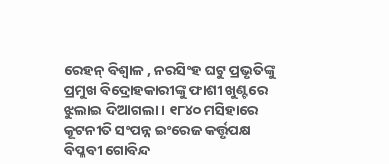ରେହନ୍ ବିଶ୍ଵାଳ , ନରସିଂହ ଘଟୁ ପ୍ରଭୃତିଙ୍କୁ ପ୍ରମୁଖ ବିଦ୍ରୋହକାରୀଙ୍କୁ ଫାଶୀ ଖୁଣ୍ଟରେ ଝୁଲାଇ ଦିଆଗଲା । ୧୮୪୦ ମସିହାରେ  କୂଟନୀତି ସଂପନ୍ନ ଇଂରେଜ କର୍ତ୍ତୃପକ୍ଷ ବିପ୍ଳବୀ ଗୋବିନ୍ଦ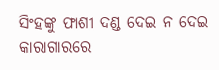ସିଂହଙ୍କୁ ଫାଶୀ ଦଣ୍ଡ ଦେଇ ନ ଦେଇ କାରାଗାରରେ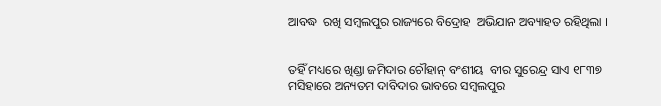ଆବଦ୍ଧ  ରଖି ସମ୍ବଲପୁର ରାଜ୍ୟରେ ବିଦ୍ରୋହ  ଅଭିଯାନ ଅବ୍ୟାହତ ରହିଥିଲା ।


ତହିଁ ମଧ୍ୟରେ ଖିଣ୍ଡା ଜମିଦାର ଚୌହାନ୍ ବଂଶୀୟ  ବୀର ସୁରେନ୍ଦ୍ର ସାଏ ୧୮୩୭ ମସିହାରେ ଅନ୍ୟତମ ଦାବିଦାର ଭାବରେ ସମ୍ବଲପୁର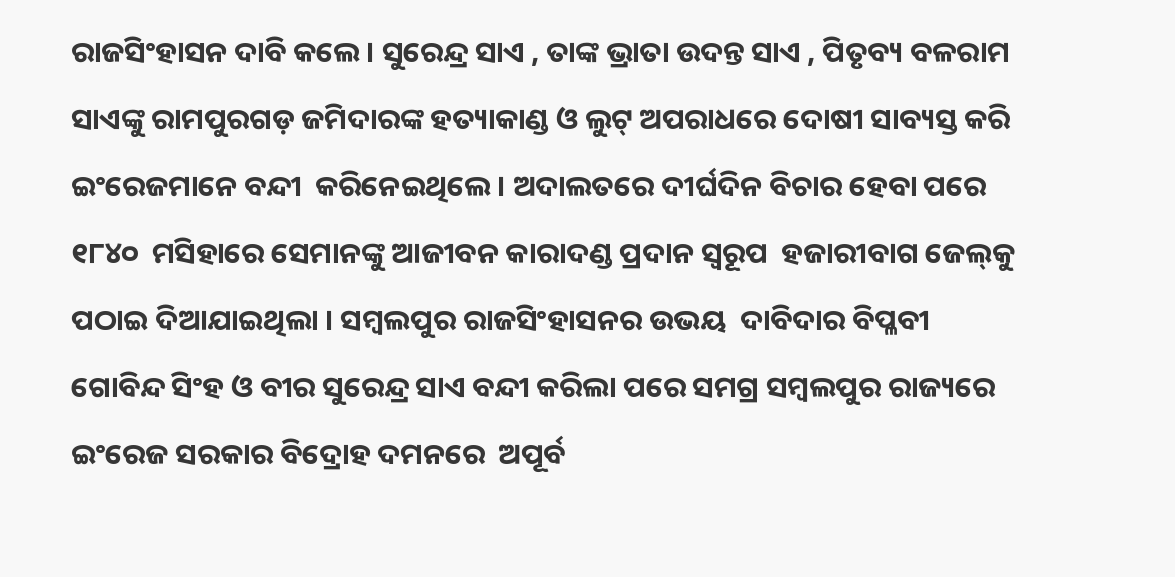ରାଜସିଂହାସନ ଦାବି କଲେ । ସୁରେନ୍ଦ୍ର ସାଏ , ତାଙ୍କ ଭ୍ରାତା ଉଦନ୍ତ ସାଏ , ପିତୃବ୍ୟ ବଳରାମ ସାଏଙ୍କୁ ରାମପୁରଗଡ଼ ଜମିଦାରଙ୍କ ହତ୍ୟାକାଣ୍ଡ ଓ ଲୁଟ୍ ଅପରାଧରେ ଦୋଷୀ ସାବ୍ୟସ୍ତ କରି ଇଂରେଜମାନେ ବନ୍ଦୀ  କରିନେଇଥିଲେ । ଅଦାଲତରେ ଦୀର୍ଘଦିନ ବିଚାର ହେବା ପରେ ୧୮୪୦  ମସିହାରେ ସେମାନଙ୍କୁ ଆଜୀବନ କାରାଦଣ୍ଡ ପ୍ରଦାନ ସ୍ବରୂପ  ହଜାରୀବାଗ ଜେଲ୍‌କୁ ପଠାଇ ଦିଆଯାଇଥିଲା । ସମ୍ବଲପୁର ରାଜସିଂହାସନର ଉଭୟ  ଦାବିଦାର ବିପ୍ଳବୀ ଗୋବିନ୍ଦ ସିଂହ ଓ ବୀର ସୁରେନ୍ଦ୍ର ସାଏ ବନ୍ଦୀ କରିଲା ପରେ ସମଗ୍ର ସମ୍ବଲପୁର ରାଜ୍ୟରେ  ଇଂରେଜ ସରକାର ବିଦ୍ରୋହ ଦମନରେ  ଅପୂର୍ବ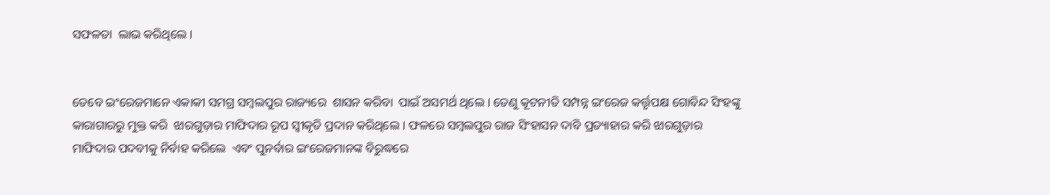ସଫଳତା  ଲାଭ କରିଥିଲେ ।


ତେବେ ଇଂରେଜମାନେ ଏକାକୀ ସମଗ୍ର ସମ୍ବଲପୁର ରାଜ୍ୟରେ  ଶାସନ କରିବା  ପାଇଁ ଅସମର୍ଥ ଥିଲେ । ତେଣୁ କୂଟନୀତି ସମ୍ପନ୍ନ ଇଂରେଜ କର୍ତ୍ତୃପକ୍ଷ ଗୋବିନ୍ଦ ସିଂହଙ୍କୁ କାରାଗାରରୁ ମୁକ୍ତ କରି  ଝାରଗୁଡ଼ାର ମାଫିଦାର ରୂପ ସ୍ବୀକୃତି ପ୍ରଦାନ କରିଥିଲେ । ଫଳରେ ସମ୍ବଲପୁର ରାଜ ସିଂହାସନ ଦାବି ପ୍ରତ୍ୟାହାର କରି ଝାରଗୁଡ଼ାର ମାଫିଦାର ପଦବୀକୁ ନିର୍ବାହ କରିଲେ  ଏବଂ ପୁନର୍ବାର ଇଂରେଜମାନଙ୍କ ବିରୁଦ୍ଧରେ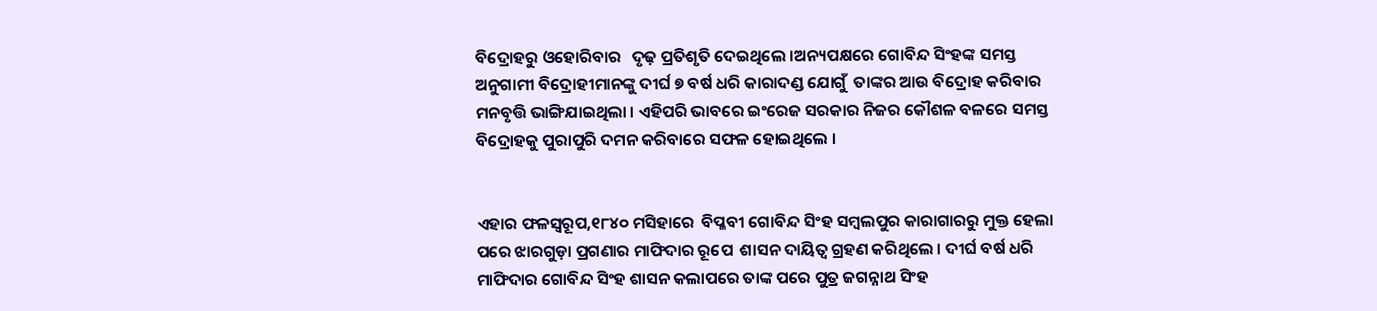ବିଦ୍ରୋହରୁ ଓହୋରିବାର   ଦୃଢ଼ ପ୍ରତିଶୃତି ଦେଇଥିଲେ ।ଅନ୍ୟପକ୍ଷରେ ଗୋବିନ୍ଦ ସିଂହଙ୍କ ସମସ୍ତ ଅନୁଗାମୀ ବିଦ୍ରୋହୀମାନଙ୍କୁ ଦୀର୍ଘ ୭ ବର୍ଷ ଧରି କାରାଦଣ୍ଡ ଯୋଗୁଁ  ତାଙ୍କର ଆଉ ବିଦ୍ରୋହ କରିବାର ମନବୃତ୍ତି ଭାଙ୍ଗିଯାଇଥିଲା । ଏହିପରି ଭାବରେ ଇଂରେଜ ସରକାର ନିଜର କୌଶଳ ବଳରେ ସମସ୍ତ ବିଦ୍ରୋହକୁ ପୁରାପୁରି ଦମନ କରିବାରେ ସଫଳ ହୋଇଥିଲେ ।


ଏହାର ଫଳସ୍ୱରୂପ,୧୮୪୦ ମସିହାରେ  ବିପ୍ଳବୀ ଗୋବିନ୍ଦ ସିଂହ ସମ୍ବଲପୁର କାରାଗାରରୁ ମୁକ୍ତ ହେଲା ପରେ ଝାରଗୁଡ଼ା ପ୍ରଗଣାର ମାଫିଦାର ରୂପେ  ଶାସନ ଦାୟିତ୍ବ ଗ୍ରହଣ କରିଥିଲେ । ଦୀର୍ଘ ବର୍ଷ ଧରି ମାଫିଦାର ଗୋବିନ୍ଦ ସିଂହ ଶାସନ କଲାପରେ ତାଙ୍କ ପରେ ପୁତ୍ର ଜଗନ୍ନାଥ ସିଂହ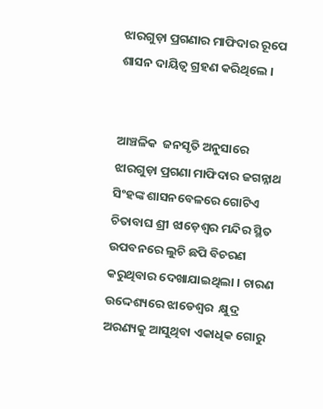ଝାରଗୁଡ଼ା ପ୍ରଗଣାର ମାଫିଦାର ରୂପେ ଶାସନ ଦାୟିତ୍ବ ଗ୍ରହଣ କରିଥିଲେ ।


ଆଞ୍ଚଳିକ  ଜନସୃତି ଅନୁସାରେ ଝାରଗୁଡ଼ା ପ୍ରଗଣା ମାଫିଦାର ଜଗନ୍ନାଥ ସିଂହଙ୍କ ଶାସନବେଳରେ ଗୋଟିଏ ଚିତାବାଘ ଶ୍ରୀ ଝାଡ଼େଶ୍ଵର ମନ୍ଦିର ସ୍ଥିତ ଉପବନରେ ଲୁଚି ଛପି ବିଚରଣ କରୁଥିବାର ଦେଖାଯାଇଥିଲା । ଚାରଣ  ଉଦ୍ଦେଶ୍ୟରେ ଝାଡେଶ୍ଵର  କ୍ଷୁଦ୍ର ଅରଣ୍ୟକୁ ଆସୁଥିବା ଏକାଧିକ ଗୋରୁ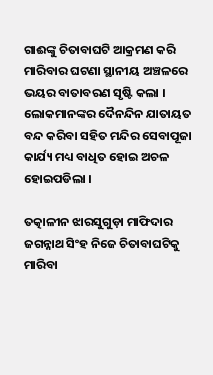ଗାଈଙ୍କୁ ଚିତାବାଘଟି ଆକ୍ରମଣ କରି ମାରିବାର ଘଟଣା ସ୍ଥାନୀୟ ଅଞ୍ଚଳରେ ଭୟର ବାତାବରଣ ସୃଷ୍ଟି କଲା ।  ଲୋକମାନଙ୍କର ଦୈନନ୍ଦିନ ଯାତାୟତ ବନ୍ଦ କରିବା ସହିତ ମନ୍ଦିର ସେବାପୂଜା କାର୍ଯ୍ୟ ମଧ୍ୟ ବାଧିତ ହୋଇ ଅଚଳ ହୋଇପଡିଲା ।

ତତ୍କାଳୀନ ଝାରସୁଗୁଡ଼ା ମାଫିଦାର ଜଗନ୍ନାଥ ସିଂହ ନିଜେ ଚିତାବାଘଟିକୁ ମାରିବା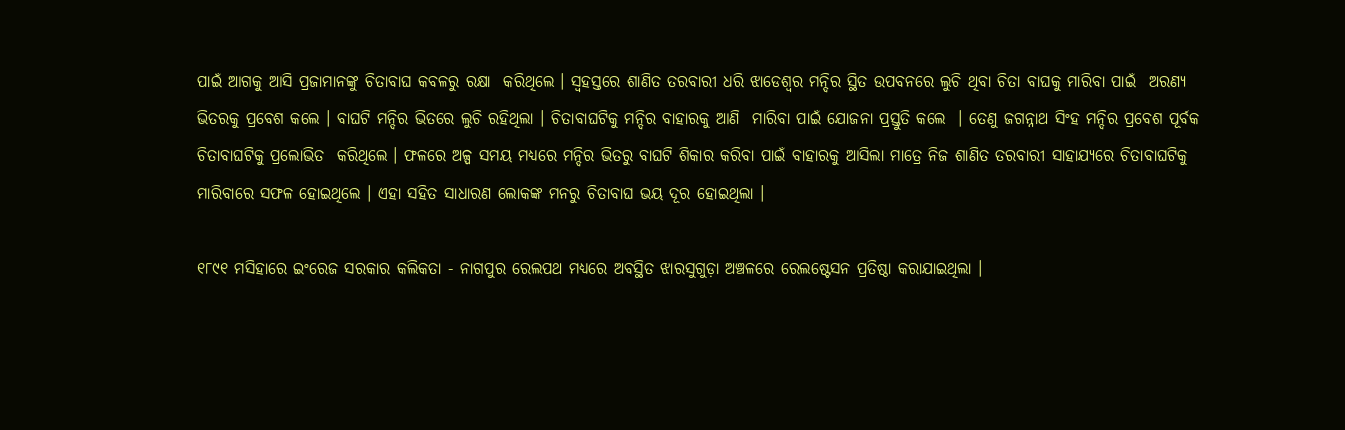ପାଇଁ ଆଗକୁ ଆସି ପ୍ରଜାମାନଙ୍କୁ ଚିତାବାଘ କବଳରୁ ରକ୍ଷା  କରିଥିଲେ । ସ୍ୱହସ୍ତରେ ଶାଣିତ ତରବାରୀ ଧରି ଝାଡେଶ୍ୱର ମନ୍ଦିର ସ୍ଥିତ ଉପବନରେ ଲୁଚି ଥିବା ଚିତା ବାଘକୁ ମାରିବା ପାଇଁ  ଅରଣ୍ୟ ଭିତରକୁ ପ୍ରବେଶ କଲେ । ବାଘଟି ମନ୍ଦିର ଭିତରେ ଲୁଚି ରହିଥିଲା । ଚିତାବାଘଟିକୁ ମନ୍ଦିର ବାହାରକୁ ଆଣି  ମାରିବା ପାଇଁ ଯୋଜନା ପ୍ରସ୍ତୁତି କଲେ  । ତେଣୁ ଜଗନ୍ନାଥ ସିଂହ ମନ୍ଦିର ପ୍ରବେଶ ପୂର୍ବକ ଚିତାବାଘଟିକୁ ପ୍ରଲୋଭିତ  କରିଥିଲେ । ଫଳରେ ଅଳ୍ପ ସମୟ ମଧ୍ୟରେ ମନ୍ଦିର ଭିତରୁ ବାଘଟି ଶିକାର କରିବା ପାଇଁ ବାହାରକୁ ଆସିଲା ମାତ୍ରେ ନିଜ ଶାଣିତ ତରବାରୀ ସାହାଯ୍ୟରେ ଚିତାବାଘଟିକୁ ମାରିବାରେ ସଫଳ ହୋଇଥିଲେ । ଏହା ସହିତ ସାଧାରଣ ଲୋକଙ୍କ ମନରୁ ଚିତାବାଘ ଭୟ ଦୂର ହୋଇଥିଲା ।

୧୮୯୧ ମସିହାରେ ଇଂରେଜ ସରକାର କଲିକତା - ନାଗପୁର ରେଲପଥ ମଧ୍ୟରେ ଅବସ୍ଥିତ ଝାରସୁଗୁଡ଼ା ଅଞ୍ଚଳରେ ରେଲଷ୍ଟେସନ ପ୍ରତିଷ୍ଠା କରାଯାଇଥିଲା ।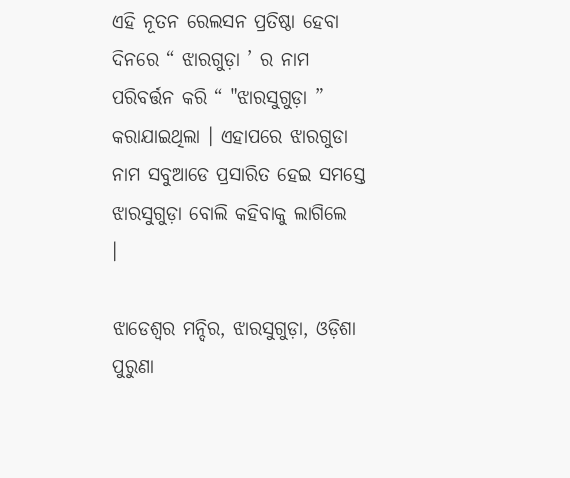ଏହି ନୂତନ ରେଲସନ ପ୍ରତିଷ୍ଠା ହେବା ଦିନରେ “ ଝାରଗୁଡ଼ା ’ ର ନାମ ପରିବର୍ତ୍ତନ କରି “ "ଝାରସୁଗୁଡ଼ା ” କରାଯାଇଥିଲା । ଏହାପରେ ଝାରଗୁଡା ନାମ ସବୁଆଡେ ପ୍ରସାରିତ ହେଇ ସମସ୍ତେ  ଝାରସୁଗୁଡ଼ା ବୋଲି କହିବାକୁ ଲାଗିଲେ   ।

ଝାଡେଶ୍ୱର ମନ୍ଦିର, ଝାରସୁଗୁଡ଼ା, ଓଡ଼ିଶା
ପୁରୁଣା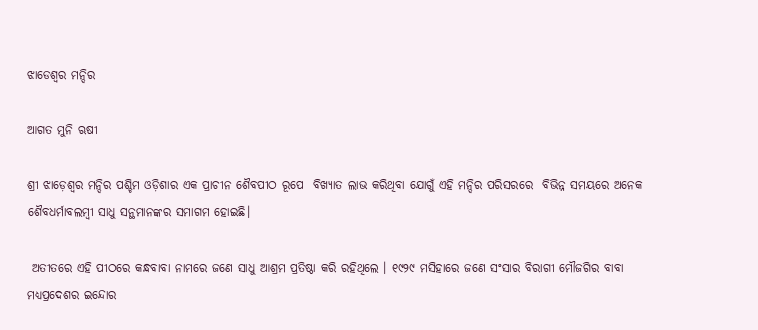ଝାଡେଶ୍ୱର ମନ୍ଦିର

ଆଗତ ମୁନି ଋଷୀ

ଶ୍ରୀ ଝାଡ଼େଶ୍ଵର ମନ୍ଦିର ପଶ୍ଚିମ ଓଡ଼ିଶାର ଏକ ପ୍ରାଚୀନ ଶୈବପୀଠ ରୂପେ  ବିଖ୍ୟାତ ଲାଭ କରିଥିବା ଯୋଗୁଁ ଏହି ମନ୍ଦିର ପରିସରରେ  ବିଭିନ୍ନ ସମୟରେ ଅନେକ ଶୈବଧର୍ମାବଲମ୍ବୀ ସାଧୁ ସନ୍ଥମାନଙ୍କର ସମାଗମ ହୋଇଛି।

 ଅତୀତରେ ଏହି ପୀଠରେ କନ୍ଧବାବା ନାମରେ ଜଣେ ସାଧୁ ଆଶ୍ରମ ପ୍ରତିଷ୍ଠା କରି ରହିଥିଲେ । ୧୯୨୯ ମସିହାରେ ଜଣେ ସଂସାର ବିରାଗୀ ମୌଜଗିର ବାବା ମଧ୍ୟପ୍ରଦେଶର ଇନ୍ଦୋର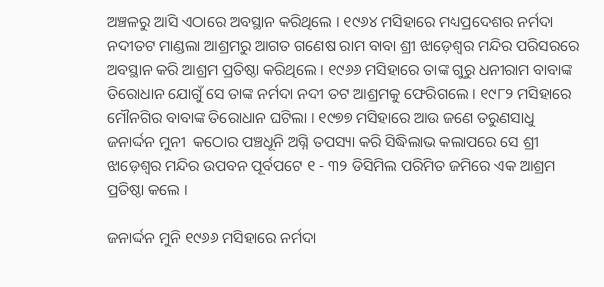ଅଞ୍ଚଳରୁ ଆସି ଏଠାରେ ଅବସ୍ଥାନ କରିଥିଲେ । ୧୯୬୪ ମସିହାରେ ମଧ୍ୟପ୍ରଦେଶର ନର୍ମଦା ନଦୀତଟ ମାଣ୍ଡଲା ଆଶ୍ରମରୁ ଆଗତ ଗଣେଷ ରାମ ବାବା ଶ୍ରୀ ଝାଡ଼େଶ୍ଵର ମନ୍ଦିର ପରିସରରେ ଅବସ୍ଥାନ କରି ଆଶ୍ରମ ପ୍ରତିଷ୍ଠା କରିଥିଲେ । ୧୯୬୬ ମସିହାରେ ତାଙ୍କ ଗୁରୁ ଧନୀରାମ ବାବାଙ୍କ ତିରୋଧାନ ଯୋଗୁଁ ସେ ତାଙ୍କ ନର୍ମଦା ନଦୀ ତଟ ଆଶ୍ରମକୁ ଫେରିଗଲେ । ୧୯୮୨ ମସିହାରେ ମୌନଗିର ବାବାଙ୍କ ତିରୋଧାନ ଘଟିଲା । ୧୯୭୭ ମସିହାରେ ଆଉ ଜଣେ ତରୁଣସାଧୁ ଜନାର୍ଦ୍ଦନ ମୁନୀ  କଠୋର ପଞ୍ଚଧୂନି ଅଗ୍ନି ତପସ୍ୟା କରି ସିଦ୍ଧିଲାଭ କଲାପରେ ସେ ଶ୍ରୀ ଝାଡ଼େଶ୍ୱର ମନ୍ଦିର ଉପବନ ପୂର୍ବପଟେ ୧ - ୩୨ ଡିସିମିଲ ପରିମିତ ଜମିରେ ଏକ ଆଶ୍ରମ ପ୍ରତିଷ୍ଠା କଲେ ।

ଜନାର୍ଦ୍ଦନ ମୁନି ୧୯୬୬ ମସିହାରେ ନର୍ମଦା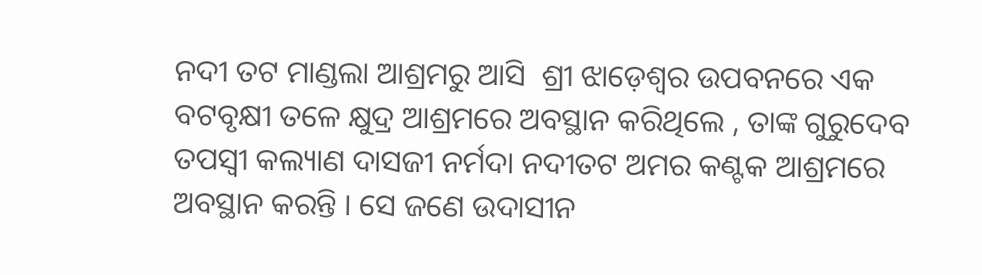ନଦୀ ତଟ ମାଣ୍ଡଲା ଆଶ୍ରମରୁ ଆସି  ଶ୍ରୀ ଝାଡ଼େଶ୍ୱର ଉପବନରେ ଏକ ବଟବୃକ୍ଷୀ ତଳେ କ୍ଷୁଦ୍ର ଆଶ୍ରମରେ ଅବସ୍ଥାନ କରିଥିଲେ , ତାଙ୍କ ଗୁରୁଦେବ ତପସ୍ୱୀ କଲ୍ୟାଣ ଦାସଜୀ ନର୍ମଦା ନଦୀତଟ ଅମର କଣ୍ଟକ ଆଶ୍ରମରେ ଅବସ୍ଥାନ କରନ୍ତି । ସେ ଜଣେ ଉଦାସୀନ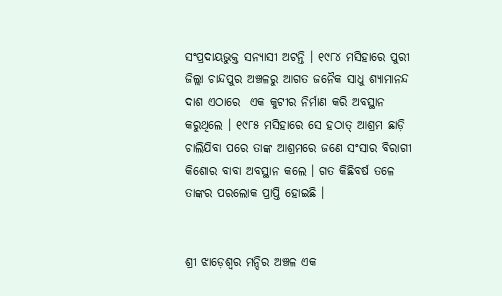ସଂପ୍ରଦାୟଭୁକ୍ତ ସନ୍ୟାସୀ ଅଟନ୍ତି । ୧୯୮୪ ମସିହାରେ ପୁରୀ ଜିଲ୍ଲା ଚାନ୍ଦପୁର ଅଞ୍ଚଳରୁ ଆଗତ ଜନୈକ ସାଧୁ ଶ୍ୟାମାନନ୍ଦ ଦାଶ ଏଠାରେ  ଏକ କୁଟୀର ନିର୍ମାଣ କରି ଅବସ୍ଥାନ କରୁଥିଲେ । ୧୯୮୫ ମସିହାରେ ସେ ହଠାତ୍ ଆଶ୍ରମ ଛାଡ଼ି ଚାଲିଯିବା ପରେ ତାଙ୍କ ଆଶ୍ରମରେ ଜଣେ ସଂସାର ବିରାଗୀ କିଶୋର ବାବା ଅବସ୍ଥାନ କଲେ । ଗତ କିଛିବର୍ଷ ତଳେ ତାଙ୍କର ପରଲୋକ ପ୍ରାପ୍ତି ହୋଇଛି ।


ଶ୍ରୀ ଝାଡ଼େଶ୍ଵର ମନ୍ଦିର ଅଞ୍ଚଳ ଏକ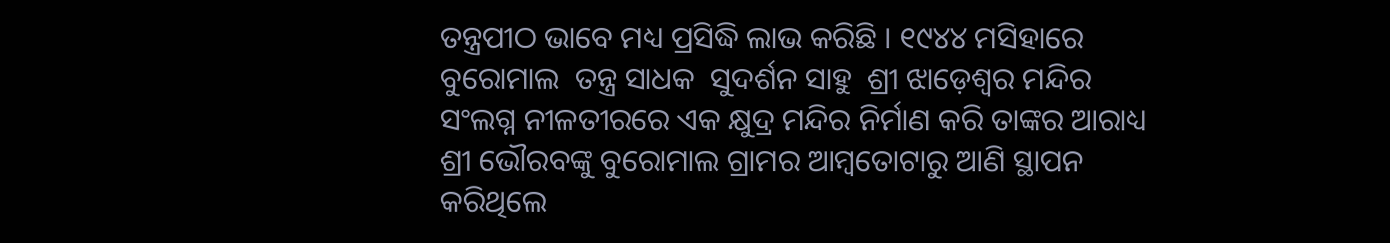ତନ୍ତ୍ରପୀଠ ଭାବେ ମଧ୍ୟ ପ୍ରସିଦ୍ଧି ଲାଭ କରିଛି । ୧୯୪୪ ମସିହାରେ ବୁରୋମାଲ  ତନ୍ତ୍ର ସାଧକ  ସୁଦର୍ଶନ ସାହୁ  ଶ୍ରୀ ଝାଡ଼େଶ୍ଵର ମନ୍ଦିର ସଂଲଗ୍ନ ନୀଳତୀରରେ ଏକ କ୍ଷୁଦ୍ର ମନ୍ଦିର ନିର୍ମାଣ କରି ତାଙ୍କର ଆରାଧ୍ୟ ଶ୍ରୀ ଭୌରବଙ୍କୁ ବୁରୋମାଲ ଗ୍ରାମର ଆମ୍ଵତୋଟାରୁ ଆଣି ସ୍ଥାପନ କରିଥିଲେ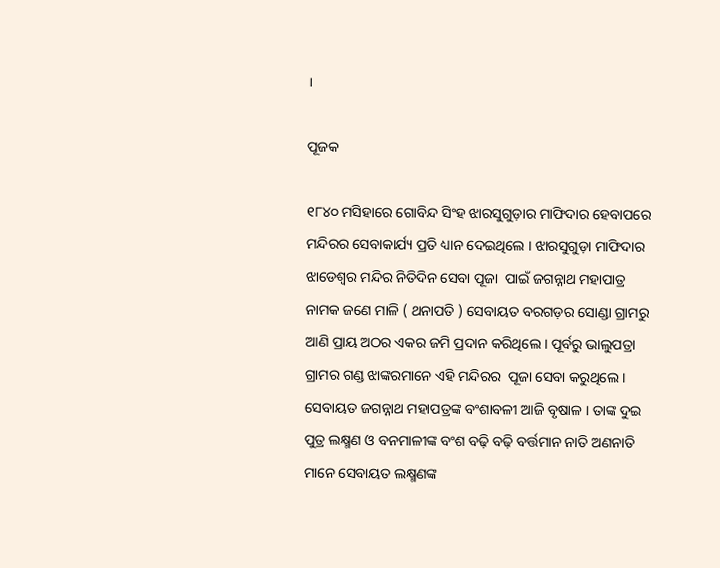।

ପୂଜକ

୧୮୪୦ ମସିହାରେ ଗୋବିନ୍ଦ ସିଂହ ଝାରସୁଗୁଡ଼ାର ମାଫିଦାର ହେବାପରେ ମନ୍ଦିରର ସେବାକାର୍ଯ୍ୟ ପ୍ରତି ଧ୍ୟାନ ଦେଇଥିଲେ । ଝାରସୁଗୁଡ଼ା ମାଫିଦାର  ଝାଡେଶ୍ଵର ମନ୍ଦିର ନିତିଦିନ ସେବା ପୂଜା  ପାଇଁ ଜଗନ୍ନାଥ ମହାପାତ୍ର ନାମକ ଜଣେ ମାଳି ( ଥନାପତି ) ସେବାୟତ ବରଗଡ଼ର ସୋଣ୍ଡା ଗ୍ରାମରୁ ଆଣି ପ୍ରାୟ ଅଠର ଏକର ଜମି ପ୍ରଦାନ କରିଥିଲେ । ପୂର୍ବରୁ ଭାଲୁପତ୍ରା ଗ୍ରାମର ଗଣ୍ଡ ଝାଙ୍କରମାନେ ଏହି ମନ୍ଦିରର  ପୂଜା ସେବା କରୁଥିଲେ । ସେବାୟତ ଜଗନ୍ନାଥ ମହାପତ୍ରଙ୍କ ବଂଶାବଳୀ ଆଜି ବୃଷାଳ । ତାଙ୍କ ଦୁଇ ପୁତ୍ର ଲକ୍ଷ୍ମଣ ଓ ବନମାଳୀଙ୍କ ବଂଶ ବଢ଼ି ବଢ଼ି ବର୍ତ୍ତମାନ ନାତି ଅଣନାତି ମାନେ ସେବାୟତ ଲକ୍ଷ୍ମଣଙ୍କ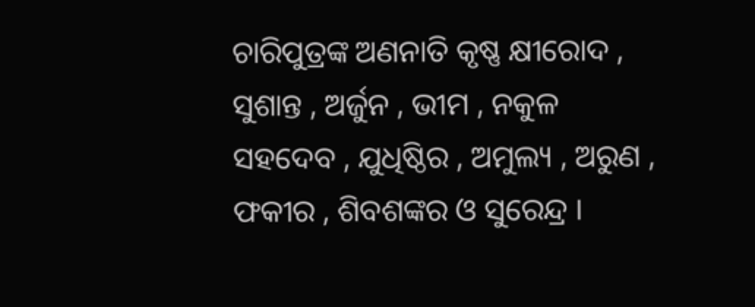ଚାରିପୁତ୍ରଙ୍କ ଅଣନାତି କୃଷ୍ଣ କ୍ଷୀରୋଦ , ସୁଶାନ୍ତ , ଅର୍ଜୁନ , ଭୀମ , ନକୁଳ ସହଦେବ , ଯୁଧିଷ୍ଠିର , ଅମୁଲ୍ୟ , ଅରୁଣ , ଫକୀର , ଶିବଶଙ୍କର ଓ ସୁରେନ୍ଦ୍ର ।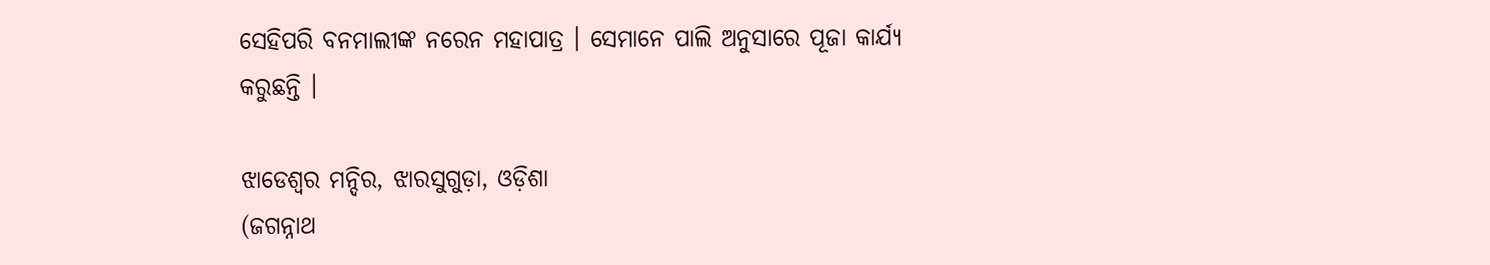ସେହିପରି ବନମାଲୀଙ୍କ ନରେନ ମହାପାତ୍ର । ସେମାନେ ପାଲି ଅନୁସାରେ ପୂଜା କାର୍ଯ୍ୟ କରୁଛନ୍ତି ।

ଝାଡେଶ୍ୱର ମନ୍ଦିର, ଝାରସୁଗୁଡ଼ା, ଓଡ଼ିଶା
(ଜଗନ୍ନାଥ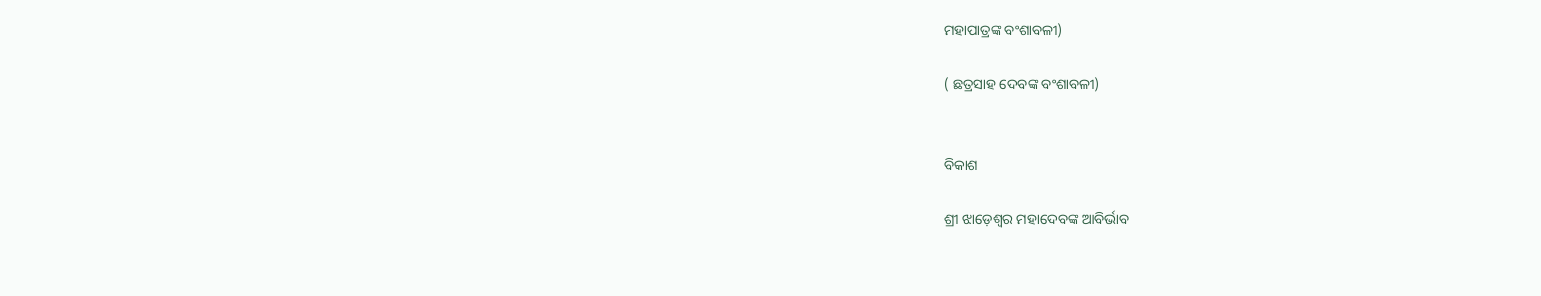ମହାପାତ୍ରଙ୍କ ବଂଶାବଳୀ)

( ଛତ୍ରସାହ ଦେବଙ୍କ ବଂଶାବଳୀ)


ବିକାଶ

ଶ୍ରୀ ଝାଡ଼େଶ୍ୱର ମହାଦେବଙ୍କ ଆବିର୍ଭାବ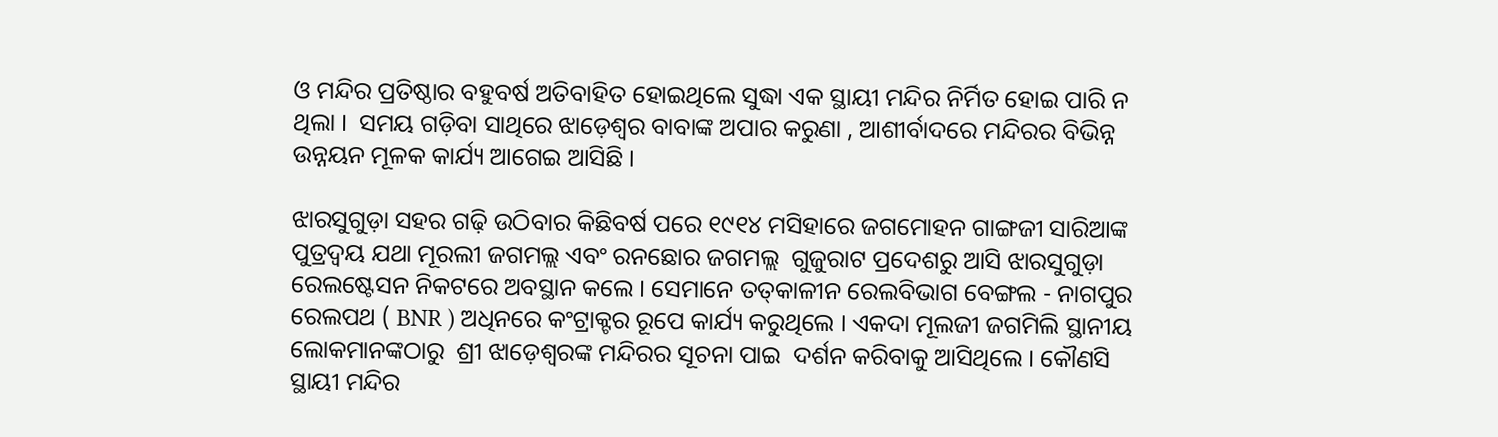ଓ ମନ୍ଦିର ପ୍ରତିଷ୍ଠାର ବହୁବର୍ଷ ଅତିବାହିତ ହୋଇଥିଲେ ସୁଦ୍ଧା ଏକ ସ୍ଥାୟୀ ମନ୍ଦିର ନିର୍ମିତ ହୋଇ ପାରି ନ ଥିଲା ।  ସମୟ ଗଡ଼ିବା ସାଥିରେ ଝାଡ଼େଶ୍ଵର ବାବାଙ୍କ ଅପାର କରୁଣା , ଆଶୀର୍ବାଦରେ ମନ୍ଦିରର ବିଭିନ୍ନ  ଉନ୍ନୟନ ମୂଳକ କାର୍ଯ୍ୟ ଆଗେଇ ଆସିଛି ।

ଝାରସୁଗୁଡ଼ା ସହର ଗଢ଼ି ଉଠିବାର କିଛିବର୍ଷ ପରେ ୧୯୧୪ ମସିହାରେ ଜଗମୋହନ ଗାଙ୍ଗଜୀ ସାରିଆଙ୍କ ପୁତ୍ରଦ୍ୱୟ ଯଥା ମୂରଲୀ ଜଗମଲ୍ଲ ଏବଂ ରନଛୋର ଜଗମଲ୍ଲ  ଗୁଜୁରାଟ ପ୍ରଦେଶରୁ ଆସି ଝାରସୁଗୁଡ଼ା ରେଲଷ୍ଟେସନ ନିକଟରେ ଅବସ୍ଥାନ କଲେ । ସେମାନେ ତତ୍‌କାଳୀନ ରେଲବିଭାଗ ବେଙ୍ଗଲ - ନାଗପୁର ରେଲପଥ ( BNR ) ଅଧିନରେ କଂଟ୍ରାକ୍ଟର ରୂପେ କାର୍ଯ୍ୟ କରୁଥିଲେ । ଏକଦା ମୂଲଜୀ ଜଗମିଲି ସ୍ଥାନୀୟ ଲୋକମାନଙ୍କଠାରୁ  ଶ୍ରୀ ଝାଡ଼େଶ୍ଵରଙ୍କ ମନ୍ଦିରର ସୂଚନା ପାଇ  ଦର୍ଶନ କରିବାକୁ ଆସିଥିଲେ । କୌଣସି ସ୍ଥାୟୀ ମନ୍ଦିର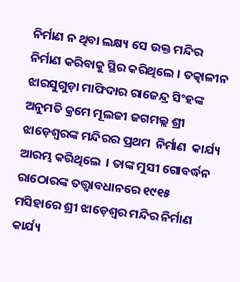ନିର୍ମାଣ ନ ଥିବା ଲକ୍ଷ୍ୟ ସେ ଉକ୍ତ ମନ୍ଦିର ନିର୍ମାଣ କରିବାକୁ ସ୍ଥିର କରିଥିଲେ । ତତ୍କାଳୀନ ଝାରସୁଗୁଡ଼ା ମାଫିଦାର ରାଜେନ୍ଦ୍ର ସିଂହଙ୍କ ଅନୁମତି କ୍ରମେ ମୂଲଜୀ ଜଗମଲ୍ଲ ଶ୍ରୀ ଝାଡ଼େଶ୍ୱରଙ୍କ ମନ୍ଦିରର ପ୍ରଥମ  ନିର୍ମାଣ  କାର୍ଯ୍ୟ ଆରମ୍ଭ କରିଥିଲେ  । ତାଙ୍କ ମୁସୀ ଗୋବର୍ଦ୍ଧନ ରାଠୋରଙ୍କ ତତ୍ତ୍ଵାବଧାନରେ ୧୯୧୫ ମସିହାରେ ଶ୍ରୀ ଝାଡ଼େଶ୍ଵର ମନ୍ଦିର ନିର୍ମାଣ କାର୍ଯ୍ୟ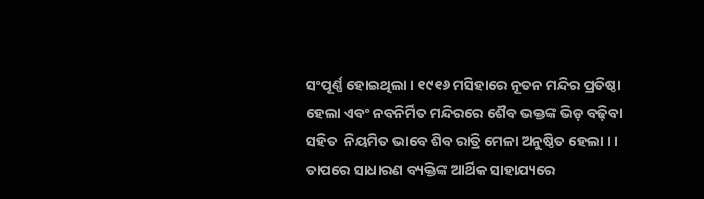ସଂପୂର୍ଣ୍ଣ ହୋଇଥିଲା । ୧୯୧୬ ମସିହାରେ ନୂତନ ମନ୍ଦିର ପ୍ରତିଷ୍ଠା ହେଲା ଏବଂ ନବନିର୍ମିତ ମନ୍ଦିରରେ ଶୈବ ଭକ୍ତଙ୍କ ଭିଡ଼ ବଢ଼ିବା  ସହିତ  ନିୟମିତ ଭାବେ ଶିବ ରାତ୍ରି ମେଳା ଅନୁଷ୍ଠିତ ହେଲା । । ତାପରେ ସାଧାରଣ ବ୍ୟକ୍ତିଙ୍କ ଆର୍ଥିକ ସାହାଯ୍ୟରେ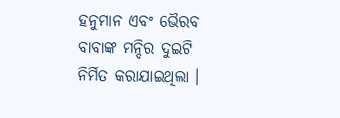ହନୁମାନ ଏବଂ ଭୈରବ ବାବାଙ୍କ ମନ୍ଦିର ଦୁଇଟି ନିର୍ମିତ କରାଯାଇଥିଲା ।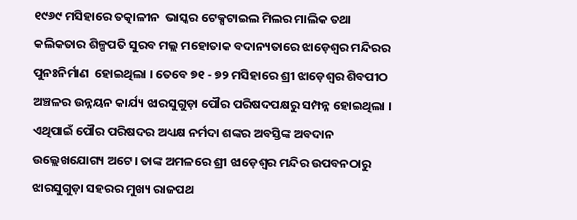୧୯୬୯ ମସିହାରେ ତତ୍କାଳୀନ  ଭାସ୍କର ଟେକ୍ସଟାଇଲ ମିଲର ମାଲିକ ତଥା କଲିକତାର ଶିଳ୍ପପତି ସୁରବ ମଲ୍ଲ ମହୋତାକ ବଦାନ୍ୟତାରେ ଝାଡ଼େଶ୍ଵର ମନ୍ଦିରର   ପୁନଃନିର୍ମାଣ  ହୋଇଥିଲା । ତେବେ ୭୧ - ୭୨ ମସିହାରେ ଶ୍ରୀ ଝାଡ଼େଶ୍ଵର ଶିବପୀଠ ଅଞ୍ଚଳର ଉନ୍ନୟନ କାର୍ଯ୍ୟ ଝାରସୁଗୁଡ଼ା ପୌର ପରିଷଦପକ୍ଷରୁ ସମ୍ପନ୍ନ ହୋଇଥିଲା । ଏଥିପାଇଁ ପୌର ପରିଷଦର ଅଧ୍ୟକ୍ଷ ନର୍ମଦା ଶଙ୍କର ଅବସ୍ତିଙ୍କ ଅବଦାନ  ଉଲ୍ଲେଖଯୋଗ୍ୟ ଅଟେ। ତାଙ୍କ ଅମଳରେ ଶ୍ରୀ ଝାଡ଼େଶ୍ଵର ମନ୍ଦିର ଉପବନଠାରୁ ଝାରସୁଗୁଡ଼ା ସହରର ମୁଖ୍ୟ ରାଜପଥ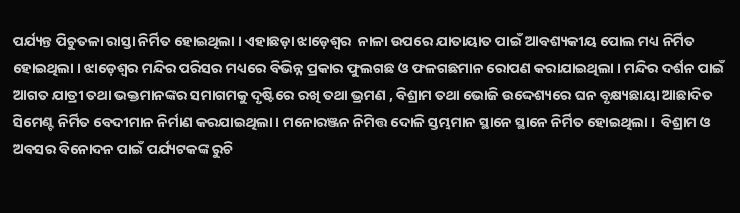ପର୍ଯ୍ୟନ୍ତ ପିଚୁତଳା ରାସ୍ତା ନିର୍ମିତ ହୋଇଥିଲା । ଏହାଛଡ଼ା ଝାଡ଼େଶ୍ୱର  ନାଳା ଉପରେ ଯାତାୟାତ ପାଇଁ ଆବଶ୍ୟକୀୟ ପୋଲ ମଧ୍ୟ ନିର୍ମିତ ହୋଇଥିଲା । ଝାଡ଼େଶ୍ଵର ମନ୍ଦିର ପରିସର ମଧ୍ୟରେ ବିଭିନ୍ନ ପ୍ରକାର ଫୁଲଗଛ ଓ ଫଳଗଛମାନ ରୋପଣ କରାଯାଇଥିଲା । ମନ୍ଦିର ଦର୍ଶନ ପାଇଁ ଆଗତ ଯାତ୍ରୀ ତଥା ଭକ୍ତମାନଙ୍କର ସମାଗମକୁ ଦୃଷ୍ଟିରେ ରଖି ତଥା ଭ୍ରମଣ , ବିଶ୍ରାମ ତଥା ଭୋଜି ଉଦ୍ଦେଶ୍ୟରେ ଘନ ବୃକ୍ଷ୍ୟଛାୟା ଆଛାଦିତ ସିମେଣ୍ଟ ନିର୍ମିତ ବେଦୀମାନ ନିର୍ମାଣ କରଯାଇଥିଲା । ମନୋରଞ୍ଜନ ନିମିତ୍ତ ଦୋଳି ସ୍ତମ୍ଭମାନ ସ୍ଥାନେ ସ୍ଥାନେ ନିର୍ମିତ ହୋଇଥିଲା ।  ବିଶ୍ରାମ ଓ ଅବସର ବିନୋଦନ ପାଇଁ ପର୍ଯ୍ୟଟକଙ୍କ ରୁଚି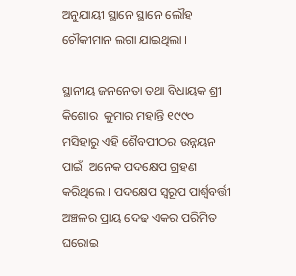ଅନୁଯାୟୀ ସ୍ଥାନେ ସ୍ଥାନେ ଲୌହ ଚୌକୀମାନ ଲଗା ଯାଇଥିଲା ।

ସ୍ଥାନୀୟ ଜନନେତା ତଥା ବିଧାୟକ ଶ୍ରୀ କିଶୋର  କୁମାର ମହାନ୍ତି ୧୯୯୦ ମସିହାରୁ ଏହି ଶୈବପୀଠର ଉନ୍ନୟନ ପାଇଁ  ଅନେକ ପଦକ୍ଷେପ ଗ୍ରହଣ କରିଥିଲେ । ପଦକ୍ଷେପ ସ୍ୱରୂପ ପାର୍ଶ୍ୱବର୍ତ୍ତୀ ଅଞ୍ଚଳର ପ୍ରାୟ ଦେଢ ଏକର ପରିମିତ ଘରୋଇ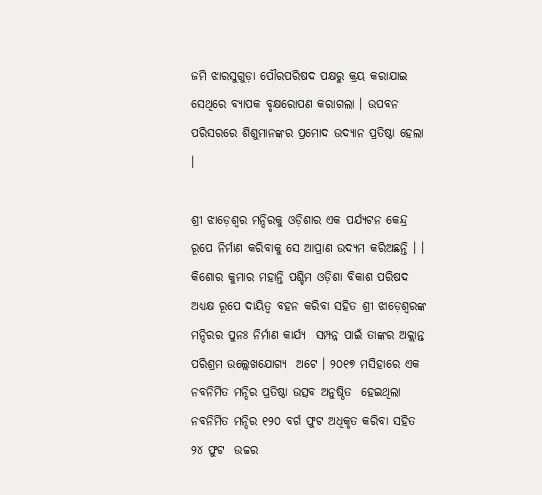ଜମି ଝାରସୁଗୁଡ଼ା ପୌରପରିଷଦ ପକ୍ଷରୁ କ୍ରୟ କରାଯାଇ ସେଥିରେ ବ୍ୟାପକ ବୃକ୍ଷରୋପଣ କରାଗଲା । ଉପବନ ପରିସରରେ ଶିଶୁମାନଙ୍କର ପ୍ରମୋଦ ଉଦ୍ୟାନ ପ୍ରତିଷ୍ଠା ହେଲା ।

ଶ୍ରୀ ଝାଡ଼େଶ୍ଵର ମନ୍ଦିରକୁ ଓଡ଼ିଶାର ଏକ ପର୍ଯ୍ୟଟନ କେନ୍ଦ୍ର ରୂପେ ନିର୍ମାଣ କରିବାକୁ ସେ ଆପ୍ରାଣ ଉଦ୍ୟମ କରିଅଛନ୍ତି । ।   କିଶୋର କୁମାର ମହାନ୍ତି ପଶ୍ଚିମ ଓଡ଼ିଶା ବିକାଶ ପରିଷଦ ଅଧ୍ୟକ୍ଷ ରୂପେ ଦାୟିତ୍ବ ବହନ କରିବା ସହିତ ଶ୍ରୀ ଝାଡ଼େଶ୍ଵରଙ୍କ ମନ୍ଦିରର ପୁନଃ ନିର୍ମାଣ କାର୍ଯ୍ୟ  ସମ୍ପନ୍ନ ପାଇଁ ତାଙ୍କର ଅକ୍ଲାନ୍ତ ପରିଶ୍ରମ ଉଲ୍ଲେଖଯୋଗ୍ୟ  ଅଟେ । ୨୦୧୭ ମସିହାରେ ଏକ ନବନିର୍ମିତ ମନ୍ଦିର ପ୍ରତିଷ୍ଠା ଉତ୍ସବ ଅନୁଷ୍ଠିତ  ହେଇଥିଲା  ନବନିର୍ମିତ ମନ୍ଦିର ୧୨୦ ବର୍ଗ ଫୁଟ ଅଧିକୃତ କରିବା ସହିତ ୨୪ ଫୁଟ  ଉଚ୍ଚର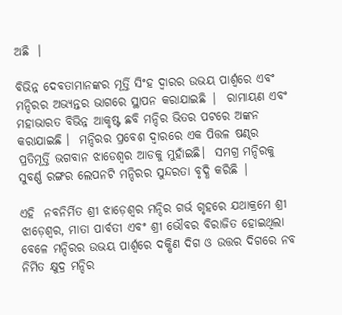ଅଛି  ।

ବିଭିନ୍ନ ଦେବତାମାନଙ୍କର ମୂର୍ତ୍ତି ସିଂହ ଦ୍ୱାରର ଉଭୟ ପାର୍ଶ୍ୱରେ ଏବଂ ମନ୍ଦିରର ଅଭ୍ୟନ୍ତର ଭାଗରେ ସ୍ଥାପନ କରାଯାଇଛି |  ରାମାୟଣ ଏବଂ ମହାଭାରତ ବିଭିନ୍ନ ଆକୃଷ୍ଟ ଛବି ମନ୍ଦିର ଭିତର ପଟରେ ଅଙ୍କନ କରାଯାଇଛି ।  ମନ୍ଦିରର ପ୍ରବେଶ ଦ୍ୱାରରେ ଏକ ପିତ୍ତଳ ଷଣ୍ଢର ପ୍ରତିମୂର୍ତ୍ତି ଭଗବାନ ଝାଡେଶ୍ୱର ଆଡକୁ ମୁହାଁଇଛି।  ସମଗ୍ର ମନ୍ଦିରକୁ ସୁବର୍ଣ୍ଣ ରଙ୍ଗର ଲେପନଟି ମନ୍ଦିରର ସୁନ୍ଦରତା ବୃଦ୍ଧି କରିଛି |

ଏହି  ନବନିର୍ମିତ ଶ୍ରୀ ଝାଡ଼େଶ୍ଵର ମନ୍ଦିର ଗର୍ଭ ଗୃହରେ ଯଥାକ୍ରମେ ଶ୍ରୀ ଝାଡ଼େଶ୍ଵର, ମାତା ପାର୍ବତୀ ଏବଂ ଶ୍ରୀ ଭୌବର ବିରାଜିତ ହୋଇଥିଲା ବେଳେ ମନ୍ଦିରର ଉଭୟ ପାର୍ଶ୍ଵରେ ଦକ୍ଷିଣ ଦିଗ ଓ ଉତ୍ତର ଦିଗରେ ନବ ନିର୍ମିତ କ୍ଷୁଦ୍ର ମନ୍ଦିର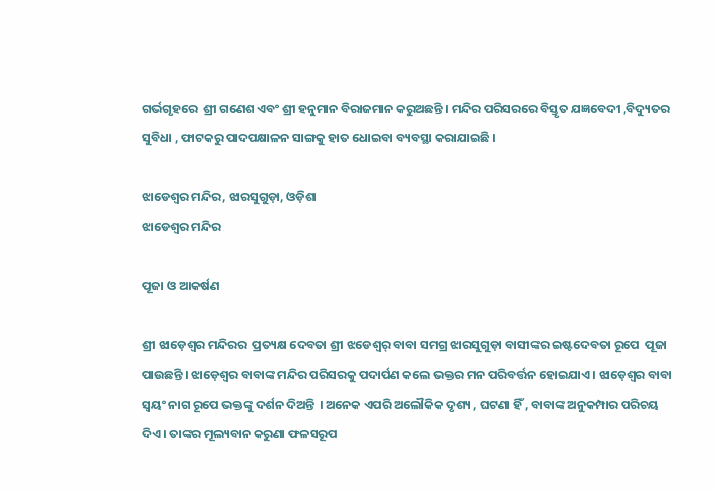ଗର୍ଭଗୃହରେ  ଶ୍ରୀ ଗଣେଶ ଏବଂ ଶ୍ରୀ ହନୁମାନ ବିରାଜମାନ କରୁଅଛନ୍ତି । ମନ୍ଦିର ପରିସରରେ ବିସ୍ତୃତ ଯଜ୍ଞବେଦୀ ,ବିଦ୍ୟୁତର ସୁବିଧା , ଫାଟକରୁ ପାଦପକ୍ଷାଳନ ସାଙ୍ଗକୁ ହାତ ଧୋଇବା ବ୍ୟବସ୍ଥା କରାଯାଇଛି ।

ଝାଡେଶ୍ୱର ମନ୍ଦିର, ଝାରସୁଗୁଡ଼ା, ଓଡ଼ିଶା
ଝାଡେଶ୍ୱର ମନ୍ଦିର

ପୂଜା ଓ ଆକର୍ଷଣ

ଶ୍ରୀ ଝାଡ଼େଶ୍ବର ମନ୍ଦିରର  ପ୍ରତ୍ୟକ୍ଷ ଦେବତା ଶ୍ରୀ ଝଡେଶ୍ଵର୍ ବାବା ସମଗ୍ର ଝାରସୁଗୁଡ଼ା ବାସୀଙ୍କର ଇଷ୍ଟଦେବତା ରୂପେ  ପୂଜା ପାଉଛନ୍ତି । ଝାଡ଼େଶ୍ଵର ବାବାଙ୍କ ମନ୍ଦିର ପରିସରକୁ ପଦାର୍ପଣ କଲେ ଭକ୍ତର ମନ ପରିବର୍ତ୍ତନ ହୋଇଯାଏ । ଝାଡ଼େଶ୍ଵର ବାବା ସ୍ଵୟଂ ନାଗ ରୂପେ ଭକ୍ତଙ୍କୁ ଦର୍ଶନ ଦିଅନ୍ତି  । ଅନେକ ଏପରି ଅଲୌକିକ ଦୃଶ୍ୟ , ଘଟଣା ହିଁ , ବାବାଙ୍କ ଅନୁକମ୍ପାର ପରିଚୟ ଦିଏ । ତାଙ୍କର ମୂଲ୍ୟବାନ କରୁଣା ଫଳସରୂପ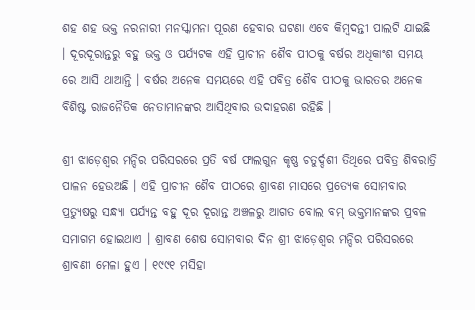ଶହ ଶହ ଭକ୍ତ ନରନାରୀ ମନସ୍କାମନା ପୂରଣ ହେବାର ଘଟଣା ଏବେ କିମ୍ବଦନ୍ତୀ ପାଲଟି ଯାଇଛି । ଦୂରଦୂରାନ୍ତରୁ ବହୁ ଭକ୍ତ ଓ ପର୍ଯ୍ୟଟକ ଏହି ପ୍ରାଚୀନ ଶୈବ ପୀଠକୁ ବର୍ଷର ଅଧିକାଂଶ ସମୟ ରେ ଆସି ଥାଆନ୍ତି । ବର୍ଷର ଅନେକ ସମୟରେ ଏହି ପବିତ୍ର ଶୈବ ପୀଠକୁ ଭାରତର ଅନେକ ବିଶିଷ୍ଟ ରାଜନୈତିକ ନେତାମାନଙ୍କର ଆସିଥିବାର ଉଦାହରଣ ରହିଛି ।

ଶ୍ରୀ ଝାଡ଼େଶ୍ଵର ମନ୍ଦିର ପରିସରରେ ପ୍ରତି ବର୍ଷ ଫାଲଗୁନ କୃଷ୍ଣ ଚତୁର୍ଦ୍ଦଶୀ ତିଥିରେ ପବିତ୍ର ଶିବରାତ୍ରି ପାଳନ ହେଉଅଛି । ଏହି ପ୍ରାଚୀନ ଶୈବ ପୀଠରେ ଶ୍ରାବଣ ମାସରେ ପ୍ରତ୍ୟେକ ସୋମବାର ପ୍ରତ୍ୟୁଷରୁ ସନ୍ଧ୍ୟା ପର୍ଯ୍ୟନ୍ତ ବହୁ ଦୂର ଦୂରାନ୍ତ ଅଞ୍ଚଳରୁ ଆଗତ ବୋଲ ବମ୍ ଭକ୍ତମାନଙ୍କର ପ୍ରବଳ ସମାଗମ ହୋଇଥାଏ । ଶ୍ରାବଣ ଶେଷ ସୋମବାର ଦିନ ଶ୍ରୀ ଝାଡ଼େଶ୍ବର ମନ୍ଦିର ପରିସରରେ ଶ୍ରାବଣୀ ମେଳା ହୁଏ । ୧୯୯୧ ମସିହା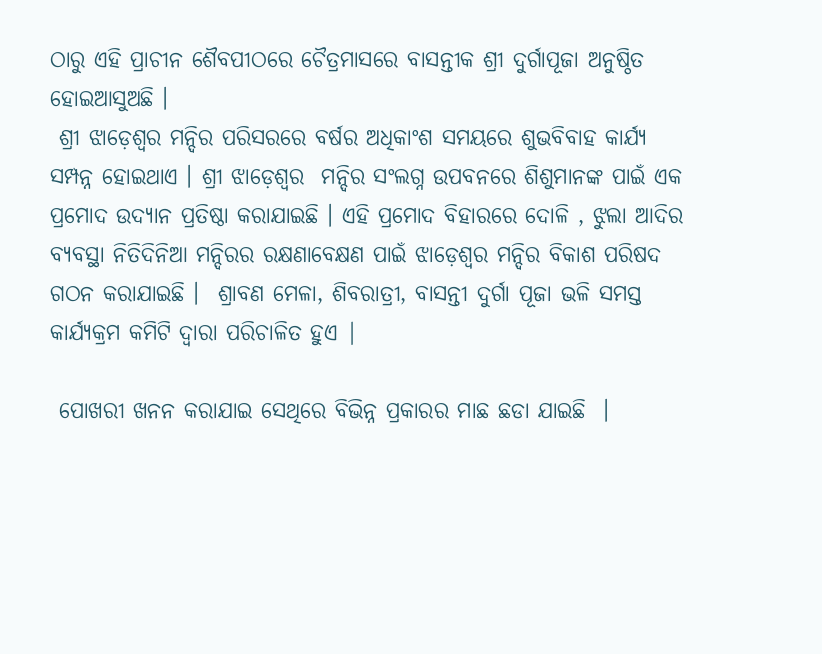ଠାରୁ ଏହି ପ୍ରାଚୀନ ଶୈବପୀଠରେ ଚୈତ୍ରମାସରେ ବାସନ୍ତୀକ ଶ୍ରୀ ଦୁର୍ଗାପୂଜା ଅନୁଷ୍ଠିତ ହୋଇଆସୁଅଛି ।
 ଶ୍ରୀ ଝାଡ଼େଶ୍ଵର ମନ୍ଦିର ପରିସରରେ ବର୍ଷର ଅଧିକାଂଶ ସମୟରେ ଶୁଭବିବାହ କାର୍ଯ୍ୟ  ସମ୍ପନ୍ନ ହୋଇଥାଏ । ଶ୍ରୀ ଝାଡ଼େଶ୍ୱର  ମନ୍ଦିର ସଂଲଗ୍ନ ଉପବନରେ ଶିଶୁମାନଙ୍କ ପାଇଁ ଏକ ପ୍ରମୋଦ ଉଦ୍ୟାନ ପ୍ରତିଷ୍ଠା କରାଯାଇଛି । ଏହି ପ୍ରମୋଦ ବିହାରରେ ଦୋଳି , ଝୁଲା ଆଦିର ବ୍ୟବସ୍ଥା ନିତିଦିନିଆ ମନ୍ଦିରର ରକ୍ଷଣାବେକ୍ଷଣ ପାଇଁ ଝାଡ଼େଶ୍ୱର ମନ୍ଦିର ବିକାଶ ପରିଷଦ ଗଠନ କରାଯାଇଛି ।  ଶ୍ରାବଣ ମେଳା, ଶିବରାତ୍ରୀ, ବାସନ୍ତୀ ଦୁର୍ଗା ପୂଜା ଭଳି ସମସ୍ତ କାର୍ଯ୍ୟକ୍ରମ କମିଟି ଦ୍ୱାରା ପରିଚାଳିତ ହୁଏ |

 ପୋଖରୀ ଖନନ କରାଯାଇ ସେଥିରେ ବିଭିନ୍ନ ପ୍ରକାରର ମାଛ ଛଡା ଯାଇଛି  ।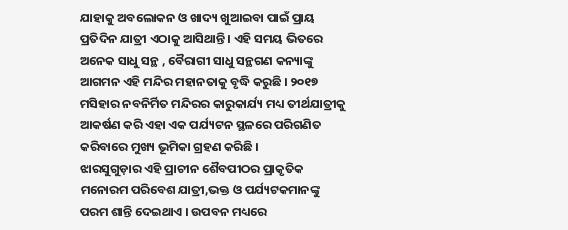ଯାହାକୁ ଅବଲୋକନ ଓ ଖାଦ୍ୟ ଖୁଆଇବା ପାଇଁ ପ୍ରାୟ ପ୍ରତିଦିନ ଯାତ୍ରୀ ଏଠାକୁ ଆସିଥାନ୍ତି । ଏହି ସମୟ ଭିତରେ ଅନେକ ସାଧୁ ସନ୍ଥ , ବୈରାଗୀ ସାଧୁ ସନ୍ଥଗଣ କନ୍ୟାଙ୍କୁ ଆଗମନ ଏହି ମନ୍ଦିର ମହାନତାକୁ ବୃଦ୍ଧି କରୁଛି । ୨୦୧୭ ମସିହାର ନବନିର୍ମିତ ମନ୍ଦିରର କାରୁକାର୍ଯ୍ୟ ମଧ୍ୟ ତୀର୍ଥଯାତ୍ରୀକୁ ଆକର୍ଷଣ କରି ଏହା ଏକ ପର୍ଯ୍ୟଟନ ସ୍ଥଳରେ ପରିଗଣିତ କରିବାରେ ମୁଖ୍ୟ ଭୂମିକା ଗ୍ରହଣ କରିଛି ।
ଝାରସୁଗୁଡ଼ାର ଏହି ପ୍ରାଚୀନ ଶୈବପୀଠର ପ୍ରାକୃତିକ ମନୋରମ ପରିବେଶ ଯାତ୍ରୀ,ଭକ୍ତ ଓ ପର୍ଯ୍ୟଟକମାନଙ୍କୁ ପରମ ଶାନ୍ତି ଦେଇଥାଏ । ଉପବନ ମଧ୍ୟରେ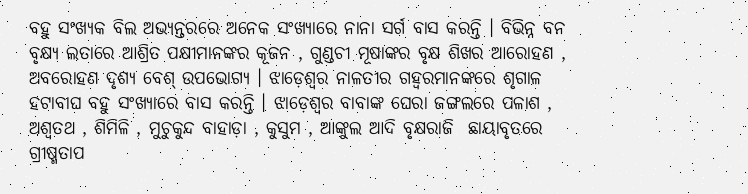ବହୁ ସଂଖ୍ୟକ ବିଲ ଅଭ୍ୟନ୍ତରରେ ଅନେକ ସଂଖ୍ୟାରେ ନାନା ସର୍ଗ ବାସ କରନ୍ତି । ବିଭିନ୍ନ ବନ ବୃକ୍ଷ୍ୟ ଲତାରେ ଆଶ୍ରିତ ପକ୍ଷୀମାନଙ୍କର କୂଜନ , ଗୁଣ୍ଡଚୀ ମୂଷାଙ୍କର ବୃକ୍ଷ ଶିଖର ଆରୋହଣ , ଅବରୋହଣ ଦୃଶ୍ୟ ବେଶ୍ ଉପଭୋଗ୍ୟ । ଝାଡ଼େଶ୍ୱର ନାଳତୀର ଗହ୍ୱରମାନଙ୍କରେ ଶୃଗାଳ ହଟାବାଘ ବହୁ ସଂଖ୍ୟାରେ ବାସ କରନ୍ତି । ଝାଡ଼େଶ୍ଵର ବାବାଙ୍କ ଘେରା ଜଙ୍ଗଲରେ ପଳାଶ , ଅଶ୍ଵତଥ , ଶିମିଳି , ମୁଚୁକୁନ୍ଦ ବାହାଡ଼ା , କୁସୁମ , ଆଙ୍କୁଲ ଆଦି ବୃକ୍ଷରାଜି  ଛାୟାବୃତରେ ଗ୍ରୀଷ୍ମତାପ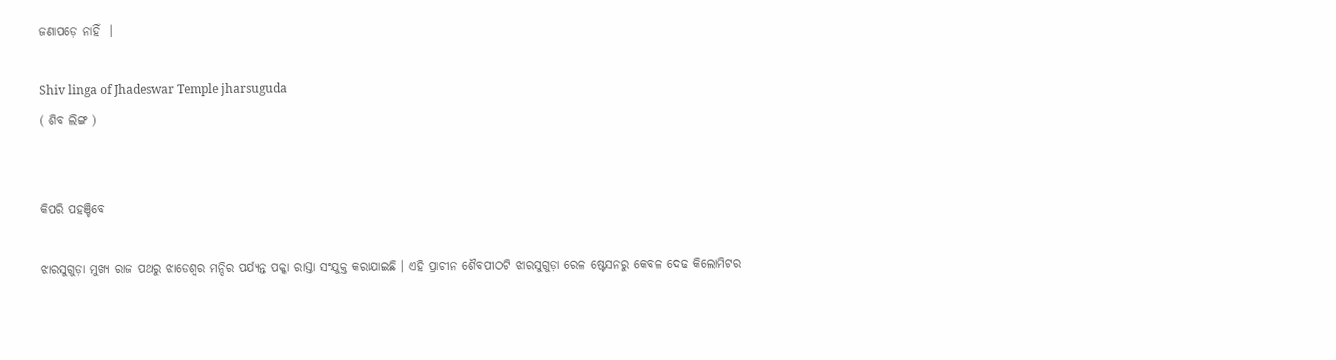ଜଣାପଡ଼େ ନାହିଁ  ।

Shiv linga of Jhadeswar Temple jharsuguda
( ଶିବ ଲିଙ୍ଗ )


କିପରି ପହଞ୍ଚିବେ

ଝାରସୁଗୁଡ଼ା ମୁଖ୍ୟ ରାଜ ପଥରୁ ଝାଡେଶ୍ଵର ମନ୍ଦିର ପର୍ଯ୍ୟନ୍ତ ପକ୍କା ରାସ୍ତା ସଂଯୁକ୍ତ କରାଯାଇଛି । ଏହି ପ୍ରାଚୀନ ଶୈବପୀଠଟି ଝାରସୁଗୁଡ଼ା ରେଳ ଷ୍ଟେସନରୁ କେବଳ ଦେଢ କିଲୋମିଟର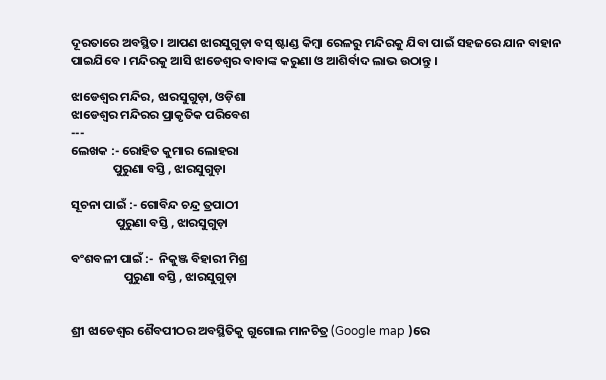ଦୂରତାରେ ଅବସ୍ଥିତ। ଆପଣ ଝାରସୁଗୁଡ଼ା ବସ୍ ଷ୍ଟାଣ୍ଡ କିମ୍ବା ରେଳରୁ ମନ୍ଦିରକୁ ଯିବା ପାଇଁ ସହଜରେ ଯାନ ବାହାନ ପାଇଯିବେ । ମନ୍ଦିରକୁ ଆସି ଝାଡେଶ୍ୱର ବାବାଙ୍କ କରୁଣା ଓ ଆଶିର୍ବାଦ ଲାଭ ଉଠାନ୍ତୁ ।

ଝାଡେଶ୍ୱର ମନ୍ଦିର, ଝାରସୁଗୁଡ଼ା, ଓଡ଼ିଶା
ଝାଡେଶ୍ୱର ମନ୍ଦିରର ପ୍ରାକୃତିକ ପରିବେଶ
---
ଲେଖକ :- ରୋହିତ କୁମାର ଲୋହରା
               ପୁରୁଣା ବସ୍ତି , ଝାରସୁଗୁଡ଼ା

ସୂଚନା ପାଇଁ :- ଗୋବିନ୍ଦ ଚନ୍ଦ୍ର ତ୍ରପାଠୀ
                ପୁରୁଣା ବସ୍ତି , ଝାରସୁଗୁଡ଼ା

ବଂଶବଳୀ ପାଇଁ :-  ନିକୁଞ୍ଜ ବିହାରୀ ମିଶ୍ର
                   ପୁରୁଣା ବସ୍ତି , ଝାରସୁଗୁଡ଼ା


ଶ୍ରୀ ଝାଡେଶ୍ୱର ଶୈବପୀଠର ଅବସ୍ଥିତିକୁ ଗୁଗୋଲ ମାନଚିତ୍ର (Google map )ରେ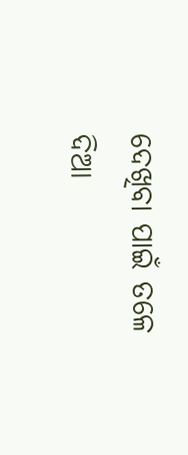ଦେଖିବା ପାଇଁ ତଳେ ଦିଆ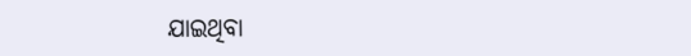ଯାଇଥିବା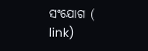ସଂଯୋଗ ( link)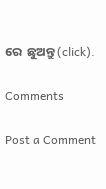ରେ  ଛୁଅନ୍ତୁ (click).

Comments

Post a Comment